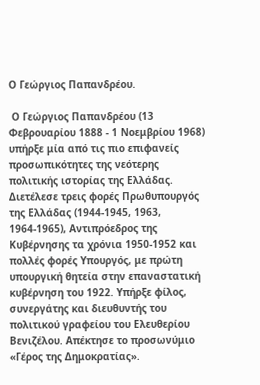Ο Γεώργιος Παπανδρέου.

 Ο Γεώργιος Παπανδρέου (13 Φεβρουαρίου 1888 - 1 Νοεμβρίου 1968) υπήρξε μία από τις πιο επιφανείς προσωπικότητες της νεότερης πολιτικής ιστορίας της Ελλάδας. Διετέλεσε τρεις φορές Πρωθυπουργός της Ελλάδας (1944-1945, 1963, 1964-1965), Αντιπρόεδρος της Κυβέρνησης τα χρόνια 1950-1952 και πολλές φορές Υπουργός, με πρώτη υπουργική θητεία στην επαναστατική κυβέρνηση του 1922. Υπήρξε φίλος, συνεργάτης και διευθυντής του πολιτικού γραφείου του Ελευθερίου Βενιζέλου. Απέκτησε το προσωνύμιο «Γέρος της Δημοκρατίας».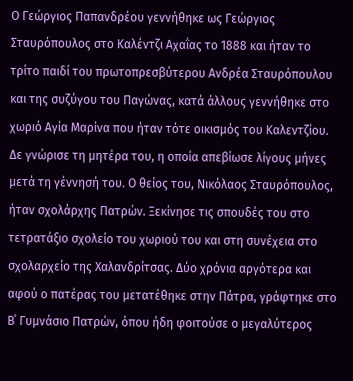Ο Γεώργιος Παπανδρέου γεννήθηκε ως Γεώργιος Σταυρόπουλος στο Καλέντζι Αχαΐας το 1888 και ήταν το τρίτο παιδί του πρωτοπρεσβύτερου Ανδρέα Σταυρόπουλου και της συζύγου του Παγώνας, κατά άλλους γεννήθηκε στο χωριό Αγία Μαρίνα που ήταν τότε οικισμός του Καλεντζίου. Δε γνώρισε τη μητέρα του, η οποία απεβίωσε λίγους μήνες μετά τη γέννησή του. Ο θείος του, Νικόλαος Σταυρόπουλος, ήταν σχολάρχης Πατρών. Ξεκίνησε τις σπουδές του στο τετρατάξιο σχολείο του χωριού του και στη συνέχεια στο σχολαρχείο της Χαλανδρίτσας. Δύο χρόνια αργότερα και αφού ο πατέρας του μετατέθηκε στην Πάτρα, γράφτηκε στο Β΄ Γυμνάσιο Πατρών, όπου ήδη φοιτούσε ο μεγαλύτερος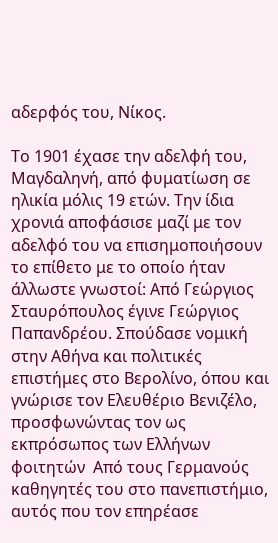αδερφός του, Νίκος.

Το 1901 έχασε την αδελφή του, Μαγδαληνή, από φυματίωση σε ηλικία μόλις 19 ετών. Την ίδια χρονιά αποφάσισε μαζί με τον αδελφό του να επισημοποιήσουν το επίθετο με το οποίο ήταν άλλωστε γνωστοί: Από Γεώργιος Σταυρόπουλος έγινε Γεώργιος Παπανδρέου. Σπούδασε νομική στην Αθήνα και πολιτικές επιστήμες στο Βερολίνο, όπου και γνώρισε τον Ελευθέριο Βενιζέλο, προσφωνώντας τον ως εκπρόσωπος των Ελλήνων φοιτητών  Από τους Γερμανούς καθηγητές του στο πανεπιστήμιο, αυτός που τον επηρέασε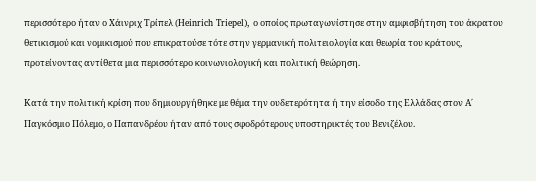περισσότερο ήταν ο Χάινριχ Τρίπελ (Heinrich Triepel), ο οποίος πρωταγωνίστησε στην αμφισβήτηση του άκρατου θετικισμού και νομικισμού που επικρατούσε τότε στην γερμανική πολιτειολογία και θεωρία του κράτους, προτείνοντας αντίθετα μια περισσότερο κοινωνιολογική και πολιτική θεώρηση.

Κατά την πολιτική κρίση που δημιουργήθηκε με θέμα την ουδετερότητα ή την είσοδο της Ελλάδας στον Α΄ Παγκόσμιο Πόλεμο, ο Παπανδρέου ήταν από τους σφοδρότερους υποστηρικτές του Βενιζέλου.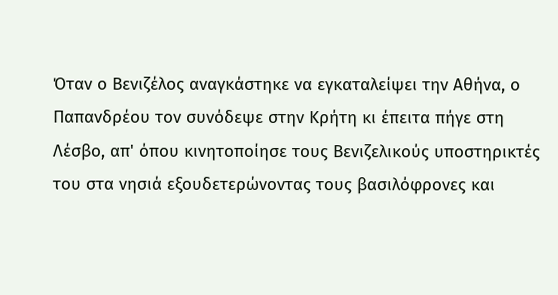Όταν ο Βενιζέλος αναγκάστηκε να εγκαταλείψει την Αθήνα, ο Παπανδρέου τον συνόδεψε στην Κρήτη κι έπειτα πήγε στη Λέσβο, απ' όπου κινητοποίησε τους Βενιζελικούς υποστηρικτές του στα νησιά εξουδετερώνοντας τους βασιλόφρονες και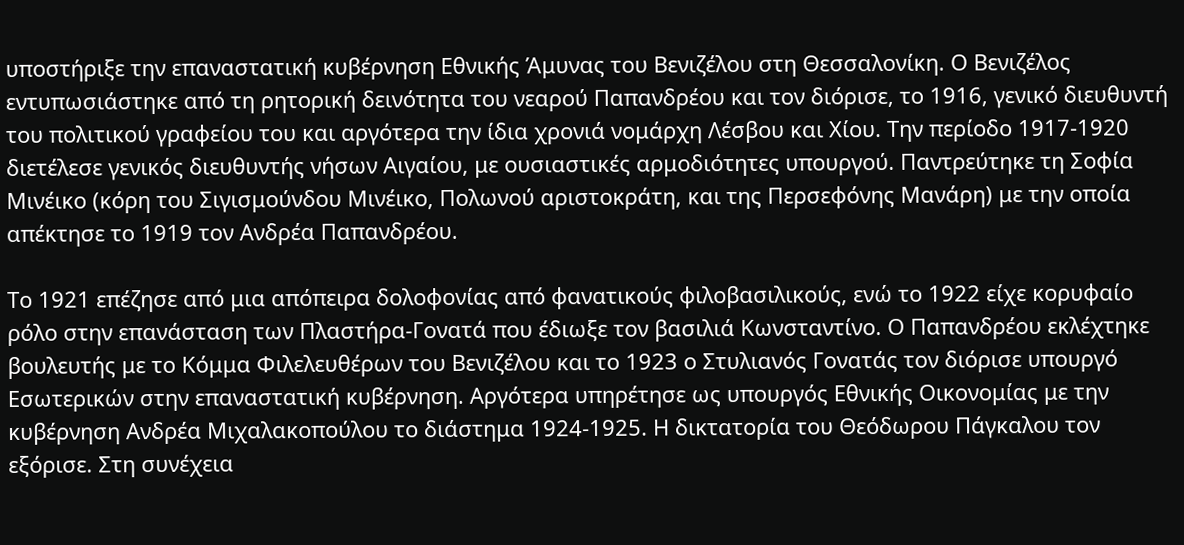υποστήριξε την επαναστατική κυβέρνηση Εθνικής Άμυνας του Βενιζέλου στη Θεσσαλονίκη. Ο Βενιζέλος εντυπωσιάστηκε από τη ρητορική δεινότητα του νεαρού Παπανδρέου και τον διόρισε, το 1916, γενικό διευθυντή του πολιτικού γραφείου του και αργότερα την ίδια χρονιά νομάρχη Λέσβου και Χίου. Την περίοδο 1917-1920 διετέλεσε γενικός διευθυντής νήσων Αιγαίου, με ουσιαστικές αρμοδιότητες υπουργού. Παντρεύτηκε τη Σοφία Μινέικο (κόρη του Σιγισμούνδου Μινέικο, Πολωνού αριστοκράτη, και της Περσεφόνης Μανάρη) με την οποία απέκτησε το 1919 τον Ανδρέα Παπανδρέου.

Το 1921 επέζησε από μια απόπειρα δολοφονίας από φανατικούς φιλοβασιλικούς, ενώ το 1922 είχε κορυφαίο ρόλο στην επανάσταση των Πλαστήρα-Γονατά που έδιωξε τον βασιλιά Κωνσταντίνο. Ο Παπανδρέου εκλέχτηκε βουλευτής με το Κόμμα Φιλελευθέρων του Βενιζέλου και το 1923 ο Στυλιανός Γονατάς τον διόρισε υπουργό Εσωτερικών στην επαναστατική κυβέρνηση. Αργότερα υπηρέτησε ως υπουργός Εθνικής Οικονομίας με την κυβέρνηση Ανδρέα Μιχαλακοπούλου το διάστημα 1924-1925. Η δικτατορία του Θεόδωρου Πάγκαλου τον εξόρισε. Στη συνέχεια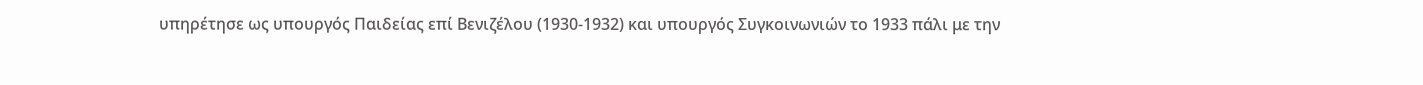υπηρέτησε ως υπουργός Παιδείας επί Βενιζέλου (1930-1932) και υπουργός Συγκοινωνιών το 1933 πάλι με την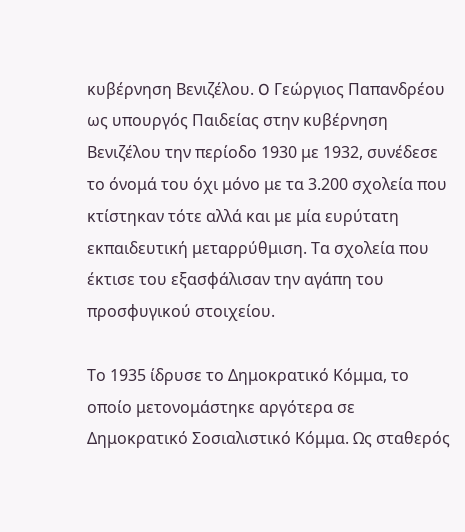κυβέρνηση Βενιζέλου. O Γεώργιος Παπανδρέου ως υπουργός Παιδείας στην κυβέρνηση Bενιζέλου την περίοδο 1930 με 1932, συνέδεσε το όνομά του όχι μόνο με τα 3.200 σχολεία που κτίστηκαν τότε αλλά και με μία ευρύτατη εκπαιδευτική μεταρρύθμιση. Τα σχολεία που έκτισε του εξασφάλισαν την αγάπη του προσφυγικού στοιχείου.

Το 1935 ίδρυσε το Δημοκρατικό Κόμμα, το οποίο μετονομάστηκε αργότερα σε Δημοκρατικό Σοσιαλιστικό Κόμμα. Ως σταθερός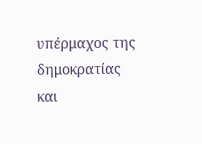υπέρμαχος της δημοκρατίας και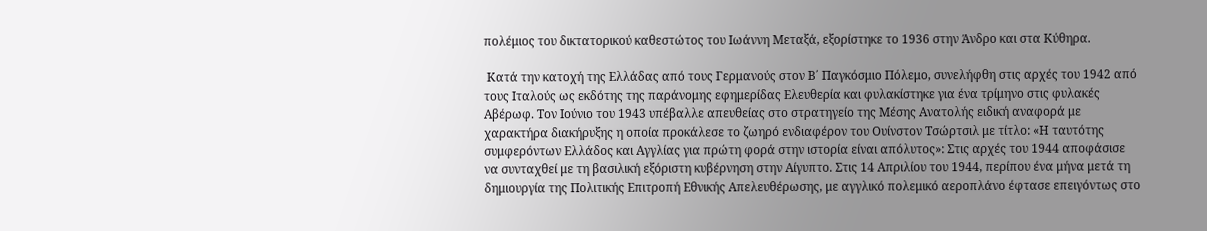πολέμιος του δικτατορικού καθεστώτος του Ιωάννη Μεταξά, εξορίστηκε το 1936 στην Άνδρο και στα Κύθηρα.

 Κατά την κατοχή της Ελλάδας από τους Γερμανούς στον Β΄ Παγκόσμιο Πόλεμο, συνελήφθη στις αρχές του 1942 από τους Ιταλούς ως εκδότης της παράνομης εφημερίδας Ελευθερία και φυλακίστηκε για ένα τρίμηνο στις φυλακές Αβέρωφ. Τον Ιούνιο του 1943 υπέβαλλε απευθείας στο στρατηγείο της Μέσης Ανατολής ειδική αναφορά με χαρακτήρα διακήρυξης η οποία προκάλεσε το ζωηρό ενδιαφέρον του Ουίνστον Τσώρτσιλ με τίτλο: «Η ταυτότης συμφερόντων Ελλάδος και Αγγλίας για πρώτη φορά στην ιστορία είναι απόλυτος»: Στις αρχές του 1944 αποφάσισε να συνταχθεί με τη βασιλική εξόριστη κυβέρνηση στην Αίγυπτο. Στις 14 Απριλίου του 1944, περίπου ένα μήνα μετά τη δημιουργία της Πολιτικής Επιτροπή Εθνικής Απελευθέρωσης, με αγγλικό πολεμικό αεροπλάνο έφτασε επειγόντως στο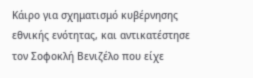Κάιρο για σχηματισμό κυβέρνησης εθνικής ενότητας, και αντικατέστησε τον Σοφοκλή Βενιζέλο που είχε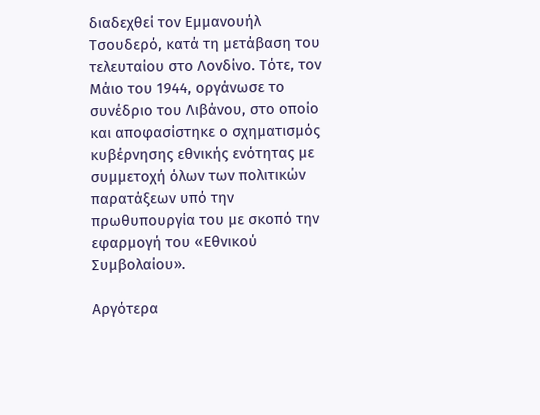διαδεχθεί τον Εμμανουήλ Τσουδερό, κατά τη μετάβαση του τελευταίου στο Λονδίνο. Τότε, τον Μάιο του 1944, οργάνωσε το συνέδριο του Λιβάνου, στο οποίο και αποφασίστηκε ο σχηματισμός κυβέρνησης εθνικής ενότητας με συμμετοχή όλων των πολιτικών παρατάξεων υπό την πρωθυπουργία του με σκοπό την εφαρμογή του «Εθνικού Συμβολαίου».

Αργότερα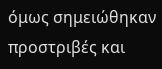όμως σημειώθηκαν προστριβές και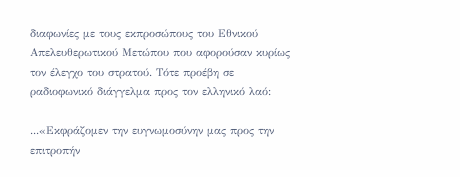διαφωνίες με τους εκπροσώπους του Εθνικού Απελευθερωτικού Μετώπου που αφορούσαν κυρίως τον έλεγχο του στρατού. Τότε προέβη σε ραδιοφωνικό διάγγελμα προς τον ελληνικό λαό:

...«Εκφράζομεν την ευγνωμοσύνην μας προς την επιτροπήν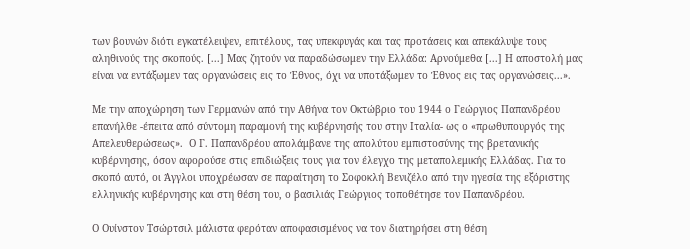των βουνών διότι εγκατέλειψεν, επιτέλους, τας υπεκφυγάς και τας προτάσεις και απεκάλυψε τους αληθινούς της σκοπούς. [...] Μας ζητούν να παραδώσωμεν την Ελλάδα: Αρνούμεθα [...] Η αποστολή μας είναι να εντάξωμεν τας οργανώσεις εις το Έθνος, όχι να υποτάξωμεν το Έθνος εις τας οργανώσεις...».

Με την αποχώρηση των Γερμανών από την Αθήνα τον Οκτώβριο του 1944 ο Γεώργιος Παπανδρέου επανήλθε -έπειτα από σύντομη παραμονή της κυβέρνησής του στην Ιταλία- ως ο «πρωθυπουργός της Απελευθερώσεως».  Ο Γ. Παπανδρέου απολάμβανε της απολύτου εμπιστοσύνης της βρετανικής κυβέρνησης, όσον αφορούσε στις επιδιώξεις τους για τον έλεγχο της μεταπολεμικής Ελλάδας. Για το σκοπό αυτό, οι Άγγλοι υποχρέωσαν σε παραίτηση το Σοφοκλή Βενιζέλο από την ηγεσία της εξόριστης ελληνικής κυβέρνησης και στη θέση του, ο βασιλιάς Γεώργιος τοποθέτησε τον Παπανδρέου.

Ο Ουίνστον Τσώρτσιλ μάλιστα φερόταν αποφασισμένος να τον διατηρήσει στη θέση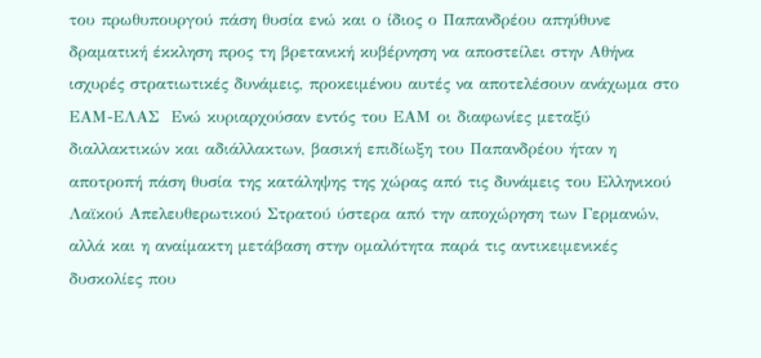του πρωθυπουργού πάση θυσία ενώ και ο ίδιος ο Παπανδρέου απηύθυνε δραματική έκκληση προς τη βρετανική κυβέρνηση να αποστείλει στην Αθήνα ισχυρές στρατιωτικές δυνάμεις, προκειμένου αυτές να αποτελέσουν ανάχωμα στο ΕΑΜ-ΕΛΑΣ  Ενώ κυριαρχούσαν εντός του ΕΑΜ οι διαφωνίες μεταξύ διαλλακτικών και αδιάλλακτων, βασική επιδίωξη του Παπανδρέου ήταν η αποτροπή πάση θυσία της κατάληψης της χώρας από τις δυνάμεις του Ελληνικού Λαϊκού Απελευθερωτικού Στρατού ύστερα από την αποχώρηση των Γερμανών, αλλά και η αναίμακτη μετάβαση στην ομαλότητα παρά τις αντικειμενικές δυσκολίες που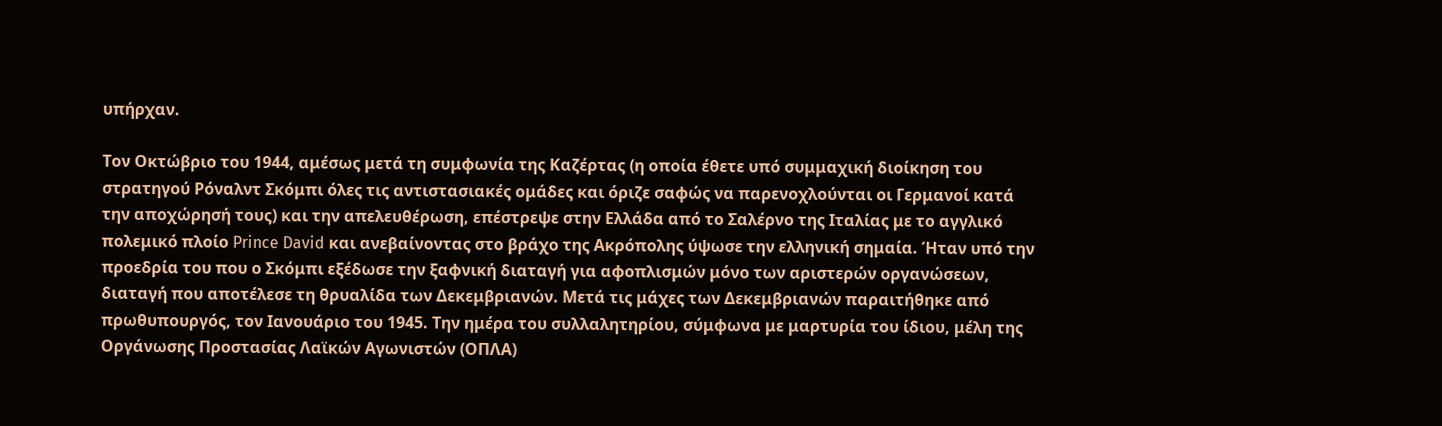υπήρχαν.

Τον Οκτώβριο του 1944, αμέσως μετά τη συμφωνία της Καζέρτας (η οποία έθετε υπό συμμαχική διοίκηση του στρατηγού Ρόναλντ Σκόμπι όλες τις αντιστασιακές ομάδες και όριζε σαφώς να παρενοχλούνται οι Γερμανοί κατά την αποχώρησή τους) και την απελευθέρωση, επέστρεψε στην Ελλάδα από το Σαλέρνο της Ιταλίας με το αγγλικό πολεμικό πλοίο Prince David και ανεβαίνοντας στο βράχο της Ακρόπολης ύψωσε την ελληνική σημαία. Ήταν υπό την προεδρία του που ο Σκόμπι εξέδωσε την ξαφνική διαταγή για αφοπλισμών μόνο των αριστερών οργανώσεων, διαταγή που αποτέλεσε τη θρυαλίδα των Δεκεμβριανών. Μετά τις μάχες των Δεκεμβριανών παραιτήθηκε από πρωθυπουργός, τον Ιανουάριο του 1945. Την ημέρα του συλλαλητηρίου, σύμφωνα με μαρτυρία του ίδιου, μέλη της Οργάνωσης Προστασίας Λαϊκών Αγωνιστών (ΟΠΛΑ)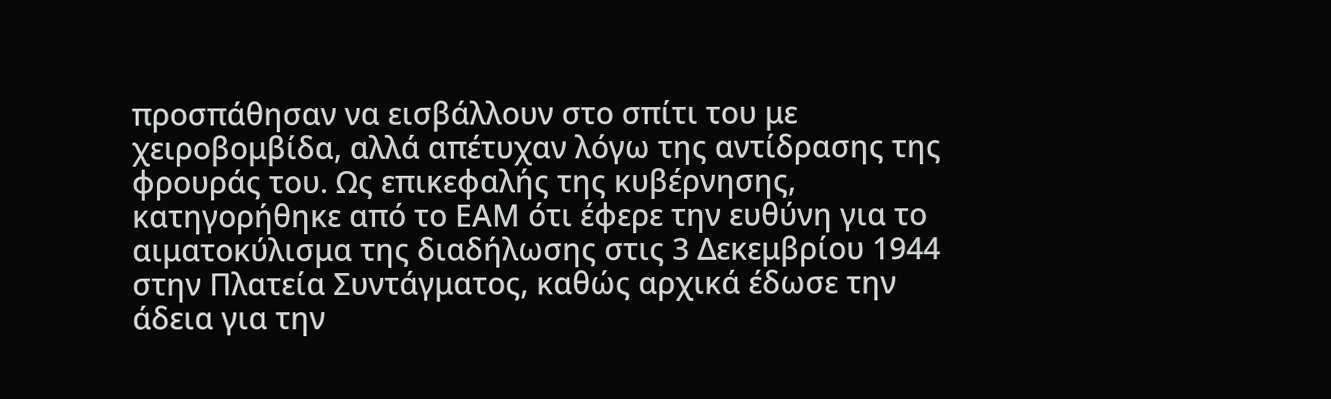προσπάθησαν να εισβάλλουν στο σπίτι του με χειροβομβίδα, αλλά απέτυχαν λόγω της αντίδρασης της φρουράς του. Ως επικεφαλής της κυβέρνησης, κατηγορήθηκε από το ΕΑΜ ότι έφερε την ευθύνη για το αιματοκύλισμα της διαδήλωσης στις 3 Δεκεμβρίου 1944 στην Πλατεία Συντάγματος, καθώς αρχικά έδωσε την άδεια για την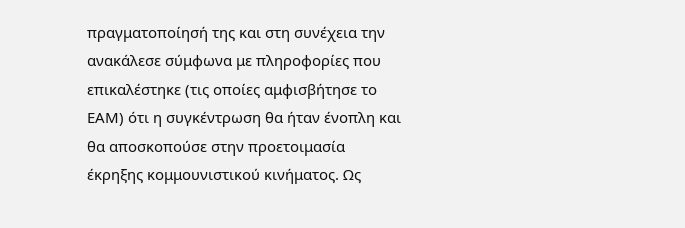πραγματοποίησή της και στη συνέχεια την ανακάλεσε σύμφωνα με πληροφορίες που επικαλέστηκε (τις οποίες αμφισβήτησε το ΕΑΜ) ότι η συγκέντρωση θα ήταν ένοπλη και θα αποσκοπούσε στην προετοιμασία έκρηξης κομμουνιστικού κινήματος. Ως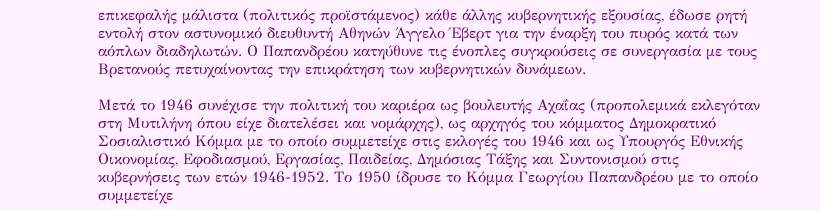επικεφαλής μάλιστα (πολιτικός προϊστάμενος) κάθε άλλης κυβερνητικής εξουσίας, έδωσε ρητή εντολή στον αστυνομικό διευθυντή Αθηνών Άγγελο Έβερτ για την έναρξη του πυρός κατά των αόπλων διαδηλωτών. Ο Παπανδρέου κατηύθυνε τις ένοπλες συγκρούσεις σε συνεργασία με τους Βρετανούς πετυχαίνοντας την επικράτηση των κυβερνητικών δυνάμεων.

Μετά το 1946 συνέχισε την πολιτική του καριέρα ως βουλευτής Αχαΐας (προπολεμικά εκλεγόταν στη Μυτιλήνη όπου είχε διατελέσει και νομάρχης), ως αρχηγός του κόμματος Δημοκρατικό Σοσιαλιστικό Κόμμα με το οποίο συμμετείχε στις εκλογές του 1946 και ως Υπουργός Εθνικής Οικονομίας, Εφοδιασμού, Εργασίας, Παιδείας, Δημόσιας Τάξης και Συντονισμού στις κυβερνήσεις των ετών 1946-1952. Το 1950 ίδρυσε το Κόμμα Γεωργίου Παπανδρέου με το οποίο συμμετείχε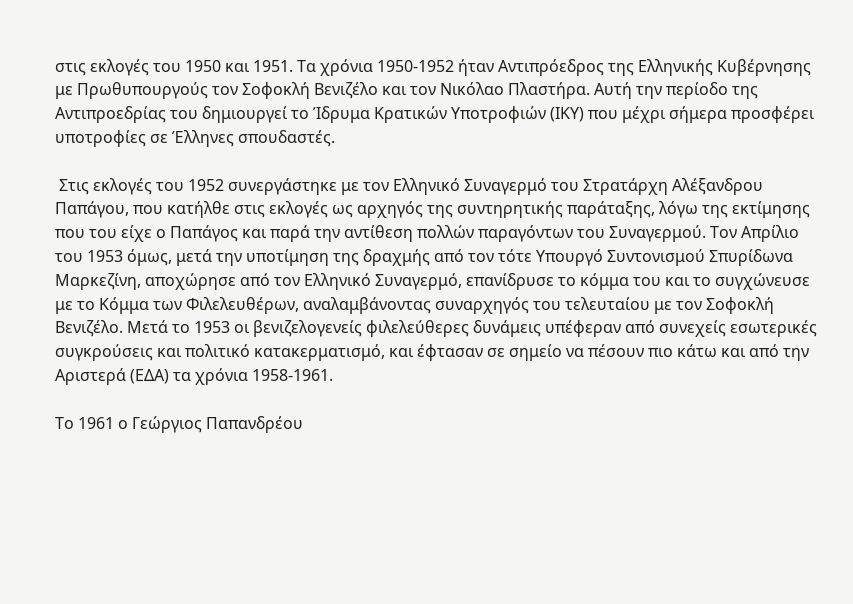στις εκλογές του 1950 και 1951. Τα χρόνια 1950-1952 ήταν Αντιπρόεδρος της Ελληνικής Κυβέρνησης με Πρωθυπουργούς τον Σοφοκλή Βενιζέλο και τον Νικόλαο Πλαστήρα. Αυτή την περίοδο της Αντιπροεδρίας του δημιουργεί το Ίδρυμα Κρατικών Υποτροφιών (ΙΚΥ) που μέχρι σήμερα προσφέρει υποτροφίες σε Έλληνες σπουδαστές.

 Στις εκλογές του 1952 συνεργάστηκε με τον Ελληνικό Συναγερμό του Στρατάρχη Αλέξανδρου Παπάγου, που κατήλθε στις εκλογές ως αρχηγός της συντηρητικής παράταξης, λόγω της εκτίμησης που του είχε ο Παπάγος και παρά την αντίθεση πολλών παραγόντων του Συναγερμού. Τον Απρίλιο του 1953 όμως, μετά την υποτίμηση της δραχμής από τον τότε Υπουργό Συντονισμού Σπυρίδωνα Μαρκεζίνη, αποχώρησε από τον Ελληνικό Συναγερμό, επανίδρυσε το κόμμα του και το συγχώνευσε με το Κόμμα των Φιλελευθέρων, αναλαμβάνοντας συναρχηγός του τελευταίου με τον Σοφοκλή Βενιζέλο. Μετά το 1953 οι βενιζελογενείς φιλελεύθερες δυνάμεις υπέφεραν από συνεχείς εσωτερικές συγκρούσεις και πολιτικό κατακερματισμό, και έφτασαν σε σημείο να πέσουν πιο κάτω και από την Αριστερά (ΕΔΑ) τα χρόνια 1958-1961.

Το 1961 ο Γεώργιος Παπανδρέου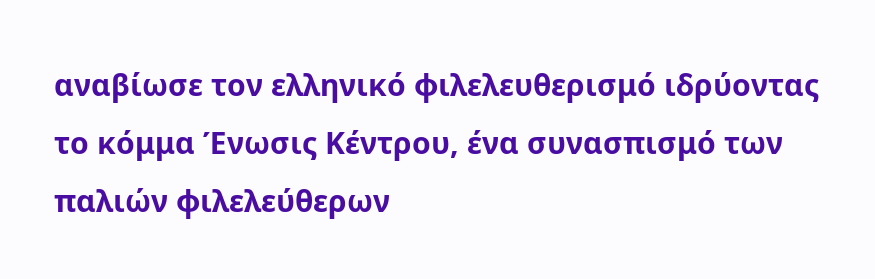αναβίωσε τον ελληνικό φιλελευθερισμό ιδρύοντας το κόμμα Ένωσις Κέντρου, ένα συνασπισμό των παλιών φιλελεύθερων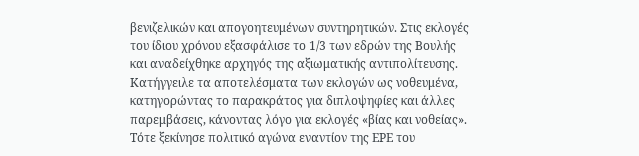βενιζελικών και απογοητευμένων συντηρητικών. Στις εκλογές του ίδιου χρόνου εξασφάλισε το 1/3 των εδρών της Βουλής και αναδείχθηκε αρχηγός της αξιωματικής αντιπολίτευσης. Κατήγγειλε τα αποτελέσματα των εκλογών ως νοθευμένα, κατηγορώντας το παρακράτος για διπλοψηφίες και άλλες παρεμβάσεις, κάνοντας λόγο για εκλογές «βίας και νοθείας». Τότε ξεκίνησε πολιτικό αγώνα εναντίον της ΕΡΕ του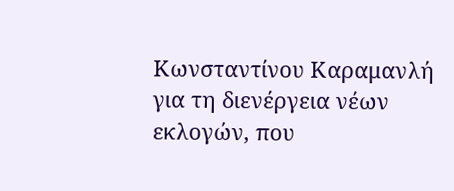Κωνσταντίνου Καραμανλή για τη διενέργεια νέων εκλογών, που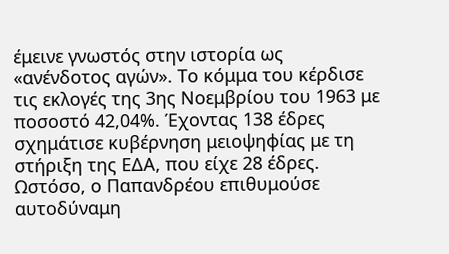έμεινε γνωστός στην ιστορία ως «ανένδοτος αγών». Το κόμμα του κέρδισε τις εκλογές της 3ης Νοεμβρίου του 1963 με ποσοστό 42,04%. Έχοντας 138 έδρες σχημάτισε κυβέρνηση μειοψηφίας με τη στήριξη της ΕΔΑ, που είχε 28 έδρες. Ωστόσο, ο Παπανδρέου επιθυμούσε αυτοδύναμη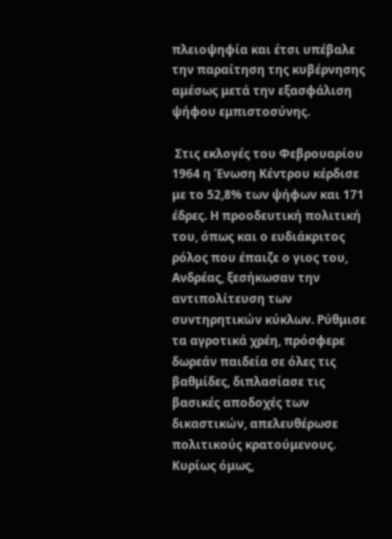πλειοψηφία και έτσι υπέβαλε την παραίτηση της κυβέρνησης αμέσως μετά την εξασφάλιση ψήφου εμπιστοσύνης.

 Στις εκλογές του Φεβρουαρίου 1964 η Ένωση Κέντρου κέρδισε με το 52,8% των ψήφων και 171 έδρες. Η προοδευτική πολιτική του, όπως και ο ευδιάκριτος ρόλος που έπαιζε ο γιος του, Ανδρέας, ξεσήκωσαν την αντιπολίτευση των συντηρητικών κύκλων. Ρύθμισε τα αγροτικά χρέη, πρόσφερε δωρεάν παιδεία σε όλες τις βαθμίδες, διπλασίασε τις βασικές αποδοχές των δικαστικών, απελευθέρωσε πολιτικούς κρατούμενους. Κυρίως όμως,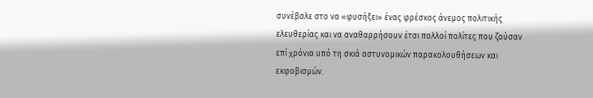συνέβαλε στο να «φυσήξει» ένας φρέσκος άνεμος πολιτικής ελευθερίας και να αναθαρρήσουν έτσι πολλοί πολίτες που ζούσαν επί χρόνια υπό τη σκιά αστυνομικών παρακολουθήσεων και εκφοβισμών.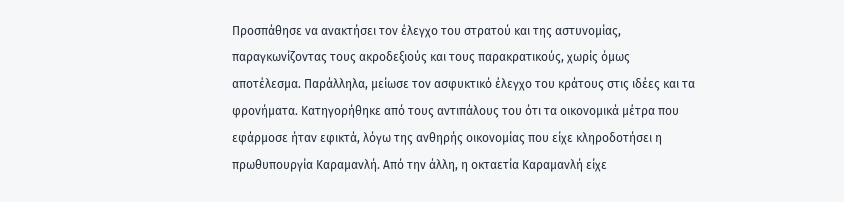Προσπάθησε να ανακτήσει τον έλεγχο του στρατού και της αστυνομίας, παραγκωνίζοντας τους ακροδεξιούς και τους παρακρατικούς, χωρίς όμως αποτέλεσμα. Παράλληλα, μείωσε τον ασφυκτικό έλεγχο του κράτους στις ιδέες και τα φρονήματα. Κατηγορήθηκε από τους αντιπάλους του ότι τα οικονομικά μέτρα που εφάρμοσε ήταν εφικτά, λόγω της ανθηρής οικονομίας που είχε κληροδοτήσει η πρωθυπουργία Καραμανλή. Από την άλλη, η οκταετία Καραμανλή είχε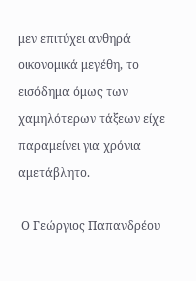μεν επιτύχει ανθηρά οικονομικά μεγέθη, το εισόδημα όμως των χαμηλότερων τάξεων είχε παραμείνει για χρόνια αμετάβλητο.

 Ο Γεώργιος Παπανδρέου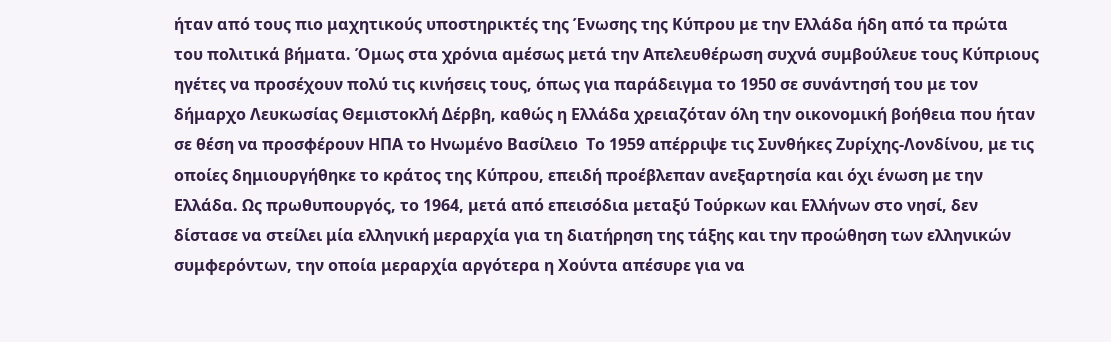ήταν από τους πιο μαχητικούς υποστηρικτές της Ένωσης της Κύπρου με την Ελλάδα ήδη από τα πρώτα του πολιτικά βήματα. Όμως στα χρόνια αμέσως μετά την Απελευθέρωση συχνά συμβούλευε τους Κύπριους ηγέτες να προσέχουν πολύ τις κινήσεις τους, όπως για παράδειγμα το 1950 σε συνάντησή του με τον δήμαρχο Λευκωσίας Θεμιστοκλή Δέρβη, καθώς η Ελλάδα χρειαζόταν όλη την οικονομική βοήθεια που ήταν σε θέση να προσφέρουν ΗΠΑ το Ηνωμένο Βασίλειο  Το 1959 απέρριψε τις Συνθήκες Ζυρίχης-Λονδίνου, με τις οποίες δημιουργήθηκε το κράτος της Κύπρου, επειδή προέβλεπαν ανεξαρτησία και όχι ένωση με την Ελλάδα. Ως πρωθυπουργός, το 1964, μετά από επεισόδια μεταξύ Τούρκων και Ελλήνων στο νησί, δεν δίστασε να στείλει μία ελληνική μεραρχία για τη διατήρηση της τάξης και την προώθηση των ελληνικών συμφερόντων, την οποία μεραρχία αργότερα η Χούντα απέσυρε για να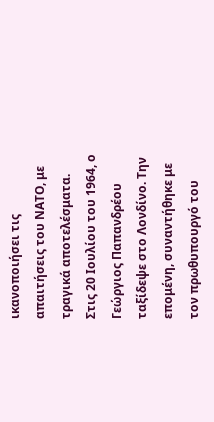ικανοποιήσει τις απαιτήσεις του ΝΑΤΟ, με τραγικά αποτελέσματα. Στις 20 Ιουλίου του 1964, ο Γεώργιος Παπανδρέου ταξίδεψε στο Λονδίνο. Την επομένη, συναντήθηκε με τον πρωθυπουργό του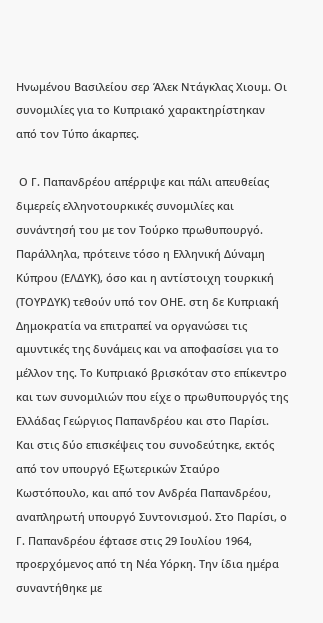Ηνωμένου Βασιλείου σερ Άλεκ Ντάγκλας Χιουμ. Οι συνομιλίες για το Κυπριακό χαρακτηρίστηκαν από τον Τύπο άκαρπες.

 Ο Γ. Παπανδρέου απέρριψε και πάλι απευθείας διμερείς ελληνοτουρκικές συνομιλίες και συνάντησή του με τον Τούρκο πρωθυπουργό. Παράλληλα, πρότεινε τόσο η Ελληνική Δύναμη Κύπρου (ΕΛΔΥΚ), όσο και η αντίστοιχη τουρκική (ΤΟΥΡΔΥΚ) τεθούν υπό τον ΟΗΕ. στη δε Κυπριακή Δημοκρατία να επιτραπεί να οργανώσει τις αμυντικές της δυνάμεις και να αποφασίσει για το μέλλον της. Το Κυπριακό βρισκόταν στο επίκεντρο και των συνομιλιών που είχε ο πρωθυπουργός της Ελλάδας Γεώργιος Παπανδρέου και στο Παρίσι. Και στις δύο επισκέψεις του συνοδεύτηκε, εκτός από τον υπουργό Εξωτερικών Σταύρο Κωστόπουλο, και από τον Ανδρέα Παπανδρέου, αναπληρωτή υπουργό Συντονισμού. Στο Παρίσι, ο Γ. Παπανδρέου έφτασε στις 29 Ιουλίου 1964, προερχόμενος από τη Νέα Υόρκη. Την ίδια ημέρα συναντήθηκε με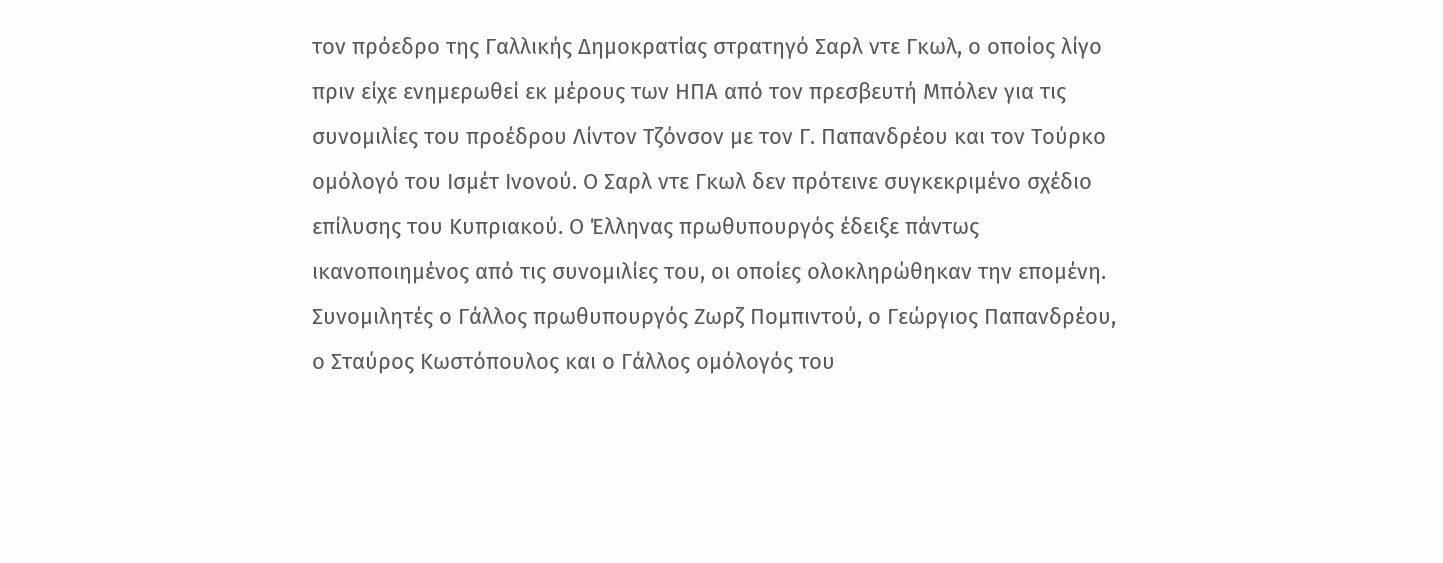τον πρόεδρο της Γαλλικής Δημοκρατίας στρατηγό Σαρλ ντε Γκωλ, ο οποίος λίγο πριν είχε ενημερωθεί εκ μέρους των ΗΠΑ από τον πρεσβευτή Μπόλεν για τις συνομιλίες του προέδρου Λίντον Τζόνσον με τον Γ. Παπανδρέου και τον Τούρκο ομόλογό του Ισμέτ Ινονού. Ο Σαρλ ντε Γκωλ δεν πρότεινε συγκεκριμένο σχέδιο επίλυσης του Κυπριακού. Ο Έλληνας πρωθυπουργός έδειξε πάντως ικανοποιημένος από τις συνομιλίες του, οι οποίες ολοκληρώθηκαν την επομένη. Συνομιλητές ο Γάλλος πρωθυπουργός Ζωρζ Πομπιντού, ο Γεώργιος Παπανδρέου, ο Σταύρος Κωστόπουλος και ο Γάλλος ομόλογός του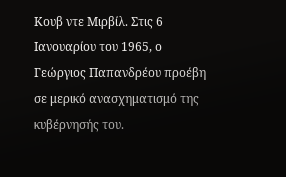Κουβ ντε Μιρβίλ. Στις 6 Ιανουαρίου του 1965, ο Γεώργιος Παπανδρέου προέβη σε μερικό ανασχηματισμό της κυβέρνησής του.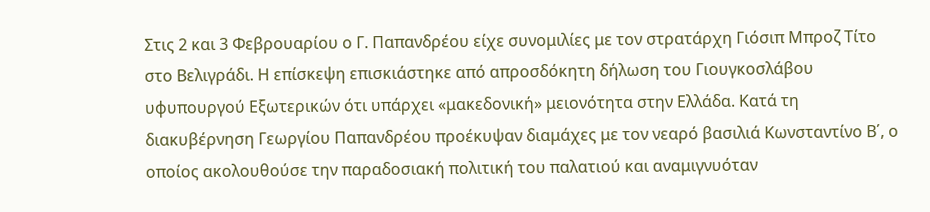Στις 2 και 3 Φεβρουαρίου ο Γ. Παπανδρέου είχε συνομιλίες με τον στρατάρχη Γιόσιπ Μπροζ Τίτο στο Βελιγράδι. Η επίσκεψη επισκιάστηκε από απροσδόκητη δήλωση του Γιουγκοσλάβου υφυπουργού Εξωτερικών ότι υπάρχει «μακεδονική» μειονότητα στην Ελλάδα. Κατά τη διακυβέρνηση Γεωργίου Παπανδρέου προέκυψαν διαμάχες με τον νεαρό βασιλιά Κωνσταντίνο Β΄, ο οποίος ακολουθούσε την παραδοσιακή πολιτική του παλατιού και αναμιγνυόταν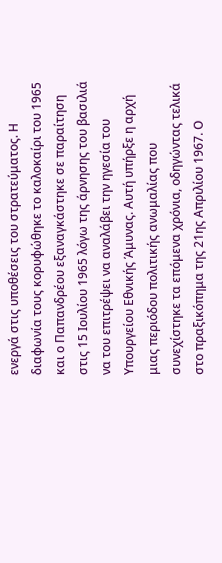ενεργά στις υποθέσεις του στρατεύματος. Η διαφωνία τους κορυφώθηκε το καλοκαίρι του 1965 και ο Παπανδρέου εξαναγκάστηκε σε παραίτηση στις 15 Ιουλίου 1965 λόγω της άρνησης του βασιλιά να του επιτρέψει να αναλάβει την ηγεσία του Υπουργείου Εθνικής Άμυνας. Αυτή υπήρξε η αρχή μιας περιόδου πολιτικής ανωμαλίας που συνεχίστηκε τα επόμενα χρόνια, οδηγώντας τελικά στο πραξικόπημα της 21ης Απριλίου 1967. Ο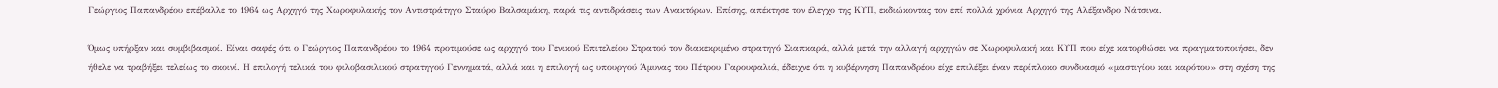Γεώργιος Παπανδρέου επέβαλλε το 1964 ως Αρχηγό της Χωροφυλακής τον Αντιστράτηγο Σταύρο Βαλσαμάκη, παρά τις αντιδράσεις των Ανακτόρων. Επίσης, απέκτησε τον έλεγχο της ΚΥΠ, εκδιώκοντας τον επί πολλά χρόνια Αρχηγό της Αλέξανδρο Νάτσινα.

Όμως υπήρξαν και συμβιβασμοί. Είναι σαφές ότι ο Γεώργιος Παπανδρέου το 1964 προτιμούσε ως αρχηγό του Γενικού Επιτελείου Στρατού τον διακεκριμένο στρατηγό Σιαπκαρά, αλλά μετά την αλλαγή αρχηγών σε Χωροφυλακή και ΚΥΠ που είχε κατορθώσει να πραγματοποιήσει, δεν ήθελε να τραβήξει τελείως το σκοινί. Η επιλογή τελικά του φιλοβασιλικού στρατηγού Γεννηματά, αλλά και η επιλογή ως υπουργού Άμυνας του Πέτρου Γαρουφαλιά, έδειχνε ότι η κυβέρνηση Παπανδρέου είχε επιλέξει έναν περίπλοκο συνδυασμό «μαστιγίου και καρότου» στη σχέση της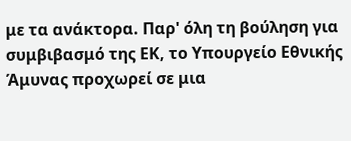με τα ανάκτορα. Παρ' όλη τη βούληση για συμβιβασμό της ΕΚ, το Υπουργείο Εθνικής Άμυνας προχωρεί σε μια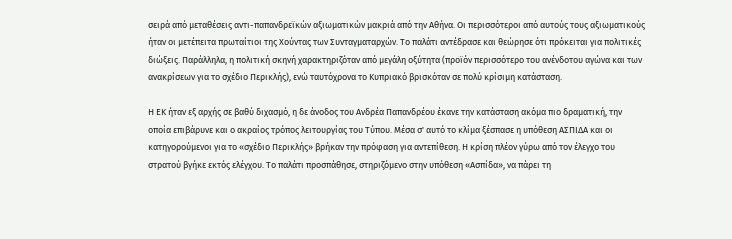σειρά από μεταθέσεις αντι-παπανδρεϊκών αξιωματικών μακριά από την Αθήνα. Οι περισσότεροι από αυτούς τους αξιωματικούς ήταν οι μετέπειτα πρωταίτιοι της Χούντας των Συνταγματαρχών. Το παλάτι αντέδρασε και θεώρησε ότι πρόκειται για πολιτικές διώξεις. Παράλληλα, η πολιτική σκηνή χαρακτηριζόταν από μεγάλη οξύτητα (προϊόν περισσότερο του ανένδοτου αγώνα και των ανακρίσεων για το σχέδιο Περικλής), ενώ ταυτόχρονα το Κυπριακό βρισκόταν σε πολύ κρίσιμη κατάσταση.

Η ΕΚ ήταν εξ αρχής σε βαθύ διχασμό, η δε άνοδος του Ανδρέα Παπανδρέου έκανε την κατάσταση ακόμα πιο δραματική, την οποία επιβάρυνε και ο ακραίος τρόπος λειτουργίας του Τύπου. Μέσα σ' αυτό το κλίμα ξέσπασε η υπόθεση ΑΣΠΙΔΑ και οι κατηγορούμενοι για το «σχέδιο Περικλής» βρήκαν την πρόφαση για αντεπίθεση. Η κρίση πλέον γύρω από τον έλεγχο του στρατού βγήκε εκτός ελέγχου. Το παλάτι προσπάθησε, στηριζόμενο στην υπόθεση «Ασπίδα», να πάρει τη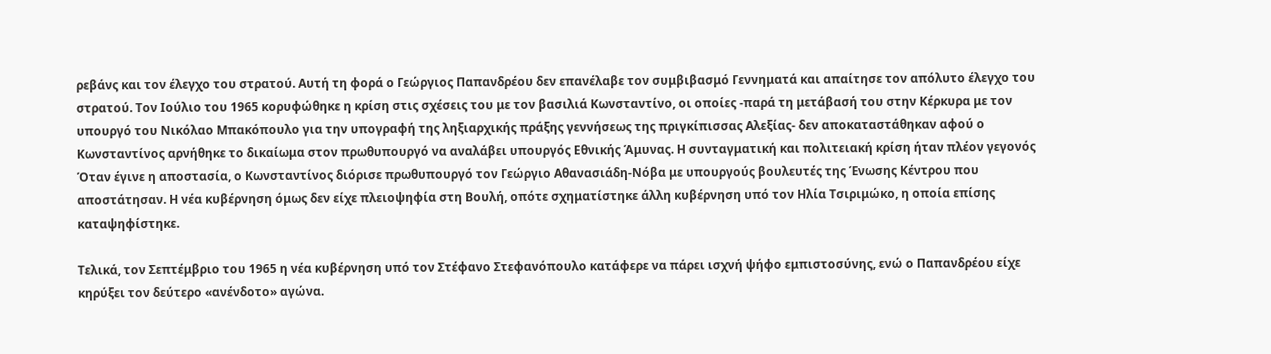ρεβάνς και τον έλεγχο του στρατού. Αυτή τη φορά ο Γεώργιος Παπανδρέου δεν επανέλαβε τον συμβιβασμό Γεννηματά και απαίτησε τον απόλυτο έλεγχο του στρατού. Τον Ιούλιο του 1965 κορυφώθηκε η κρίση στις σχέσεις του με τον βασιλιά Κωνσταντίνο, οι οποίες -παρά τη μετάβασή του στην Κέρκυρα με τον υπουργό του Νικόλαο Μπακόπουλο για την υπογραφή της ληξιαρχικής πράξης γεννήσεως της πριγκίπισσας Αλεξίας- δεν αποκαταστάθηκαν αφού ο Κωνσταντίνος αρνήθηκε το δικαίωμα στον πρωθυπουργό να αναλάβει υπουργός Εθνικής Άμυνας. Η συνταγματική και πολιτειακή κρίση ήταν πλέον γεγονός Όταν έγινε η αποστασία, ο Κωνσταντίνος διόρισε πρωθυπουργό τον Γεώργιο Αθανασιάδη-Νόβα με υπουργούς βουλευτές της Ένωσης Κέντρου που αποστάτησαν. Η νέα κυβέρνηση όμως δεν είχε πλειοψηφία στη Βουλή, οπότε σχηματίστηκε άλλη κυβέρνηση υπό τον Ηλία Τσιριμώκο, η οποία επίσης καταψηφίστηκε.

Τελικά, τον Σεπτέμβριο του 1965 η νέα κυβέρνηση υπό τον Στέφανο Στεφανόπουλο κατάφερε να πάρει ισχνή ψήφο εμπιστοσύνης, ενώ ο Παπανδρέου είχε κηρύξει τον δεύτερο «ανένδοτο» αγώνα.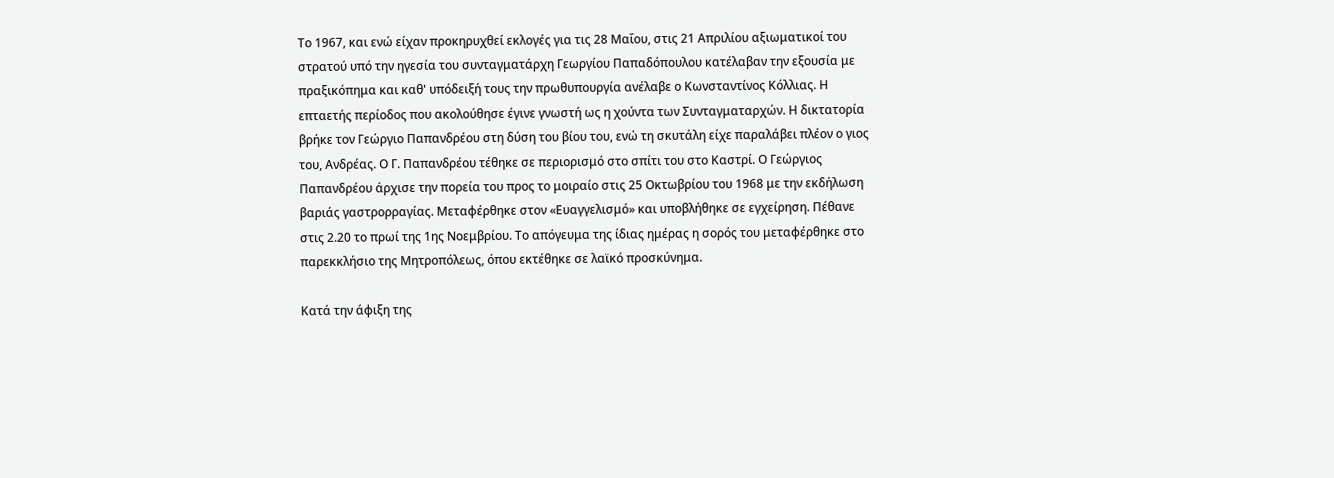Το 1967, και ενώ είχαν προκηρυχθεί εκλογές για τις 28 Μαΐου, στις 21 Απριλίου αξιωματικοί του στρατού υπό την ηγεσία του συνταγματάρχη Γεωργίου Παπαδόπουλου κατέλαβαν την εξουσία με πραξικόπημα και καθ' υπόδειξή τους την πρωθυπουργία ανέλαβε ο Κωνσταντίνος Κόλλιας. Η επταετής περίοδος που ακολούθησε έγινε γνωστή ως η χούντα των Συνταγματαρχών. Η δικτατορία βρήκε τον Γεώργιο Παπανδρέου στη δύση του βίου του, ενώ τη σκυτάλη είχε παραλάβει πλέον ο γιος του, Ανδρέας. Ο Γ. Παπανδρέου τέθηκε σε περιορισμό στο σπίτι του στο Καστρί. Ο Γεώργιος Παπανδρέου άρχισε την πορεία του προς το μοιραίο στις 25 Οκτωβρίου του 1968 με την εκδήλωση βαριάς γαστρορραγίας. Μεταφέρθηκε στον «Ευαγγελισμό» και υποβλήθηκε σε εγχείρηση. Πέθανε στις 2.20 το πρωί της 1ης Νοεμβρίου. Το απόγευμα της ίδιας ημέρας η σορός του μεταφέρθηκε στο παρεκκλήσιο της Μητροπόλεως, όπου εκτέθηκε σε λαϊκό προσκύνημα.

Κατά την άφιξη της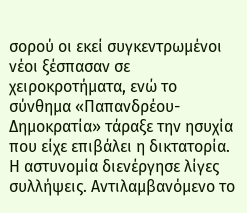σορού οι εκεί συγκεντρωμένοι νέοι ξέσπασαν σε χειροκροτήματα, ενώ το σύνθημα «Παπανδρέου-Δημοκρατία» τάραξε την ησυχία που είχε επιβάλει η δικτατορία. Η αστυνομία διενέργησε λίγες συλλήψεις. Αντιλαμβανόμενο το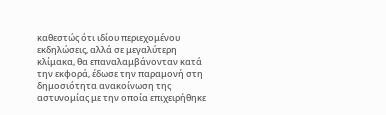καθεστώς ότι ιδίου περιεχομένου εκδηλώσεις, αλλά σε μεγαλύτερη κλίμακα, θα επαναλαμβάνονταν κατά την εκφορά, έδωσε την παραμονή στη δημοσιότητα ανακοίνωση της αστυνομίας με την οποία επιχειρήθηκε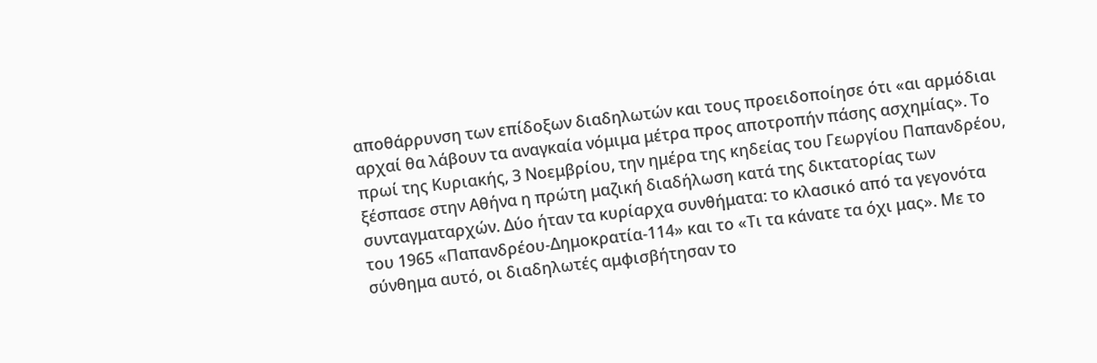αποθάρρυνση των επίδοξων διαδηλωτών και τους προειδοποίησε ότι «αι αρμόδιαι αρχαί θα λάβουν τα αναγκαία νόμιμα μέτρα προς αποτροπήν πάσης ασχημίας». Το πρωί της Κυριακής, 3 Νοεμβρίου, την ημέρα της κηδείας του Γεωργίου Παπανδρέου, ξέσπασε στην Αθήνα η πρώτη μαζική διαδήλωση κατά της δικτατορίας των συνταγματαρχών. Δύο ήταν τα κυρίαρχα συνθήματα: το κλασικό από τα γεγονότα του 1965 «Παπανδρέου-Δημοκρατία-114» και το «Τι τα κάνατε τα όχι μας». Με το σύνθημα αυτό, οι διαδηλωτές αμφισβήτησαν το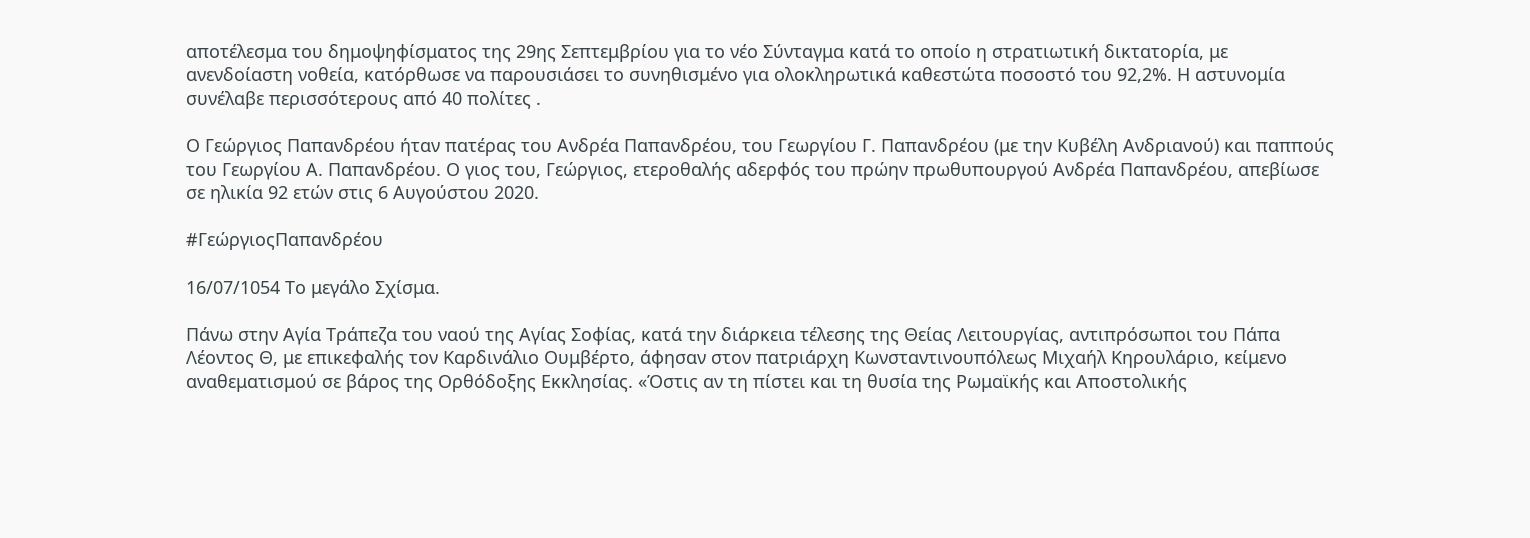αποτέλεσμα του δημοψηφίσματος της 29ης Σεπτεμβρίου για το νέο Σύνταγμα κατά το οποίο η στρατιωτική δικτατορία, με ανενδοίαστη νοθεία, κατόρθωσε να παρουσιάσει το συνηθισμένο για ολοκληρωτικά καθεστώτα ποσοστό του 92,2%. Η αστυνομία συνέλαβε περισσότερους από 40 πολίτες .

Ο Γεώργιος Παπανδρέου ήταν πατέρας του Ανδρέα Παπανδρέου, του Γεωργίου Γ. Παπανδρέου (με την Κυβέλη Ανδριανού) και παππούς του Γεωργίου Α. Παπανδρέου. Ο γιος του, Γεώργιος, ετεροθαλής αδερφός του πρώην πρωθυπουργού Ανδρέα Παπανδρέου, απεβίωσε σε ηλικία 92 ετών στις 6 Αυγούστου 2020.

#ΓεώργιοςΠαπανδρέου

16/07/1054 Το μεγάλο Σχίσμα.

Πάνω στην Αγία Τράπεζα του ναού της Αγίας Σοφίας, κατά την διάρκεια τέλεσης της Θείας Λειτουργίας, αντιπρόσωποι του Πάπα Λέοντος Θ, με επικεφαλής τον Καρδινάλιο Ουμβέρτο, άφησαν στον πατριάρχη Κωνσταντινουπόλεως Μιχαήλ Κηρουλάριο, κείμενο αναθεματισμού σε βάρος της Ορθόδοξης Εκκλησίας. «Όστις αν τη πίστει και τη θυσία της Ρωμαϊκής και Αποστολικής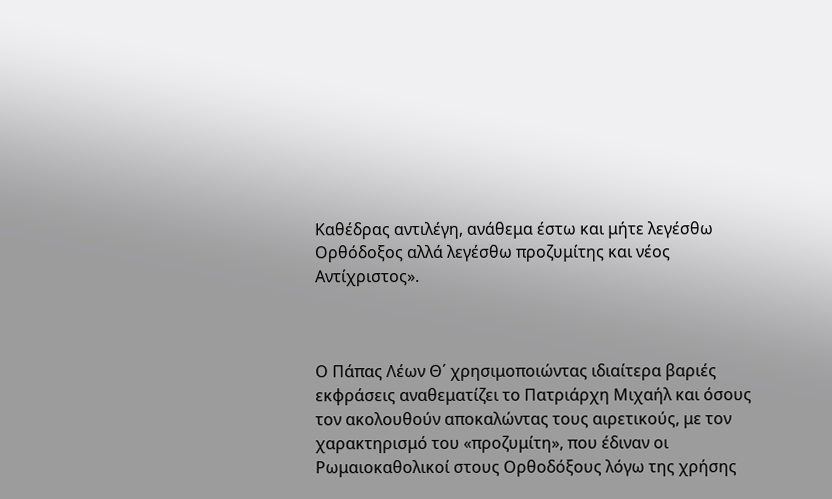Καθέδρας αντιλέγη, ανάθεμα έστω και μήτε λεγέσθω Ορθόδοξος αλλά λεγέσθω προζυμίτης και νέος Αντίχριστος».



Ο Πάπας Λέων Θ΄ χρησιμοποιώντας ιδιαίτερα βαριές εκφράσεις αναθεματίζει το Πατριάρχη Μιχαήλ και όσους τον ακολουθούν αποκαλώντας τους αιρετικούς, με τον χαρακτηρισμό του «προζυμίτη», που έδιναν οι Ρωμαιοκαθολικοί στους Ορθοδόξους λόγω της χρήσης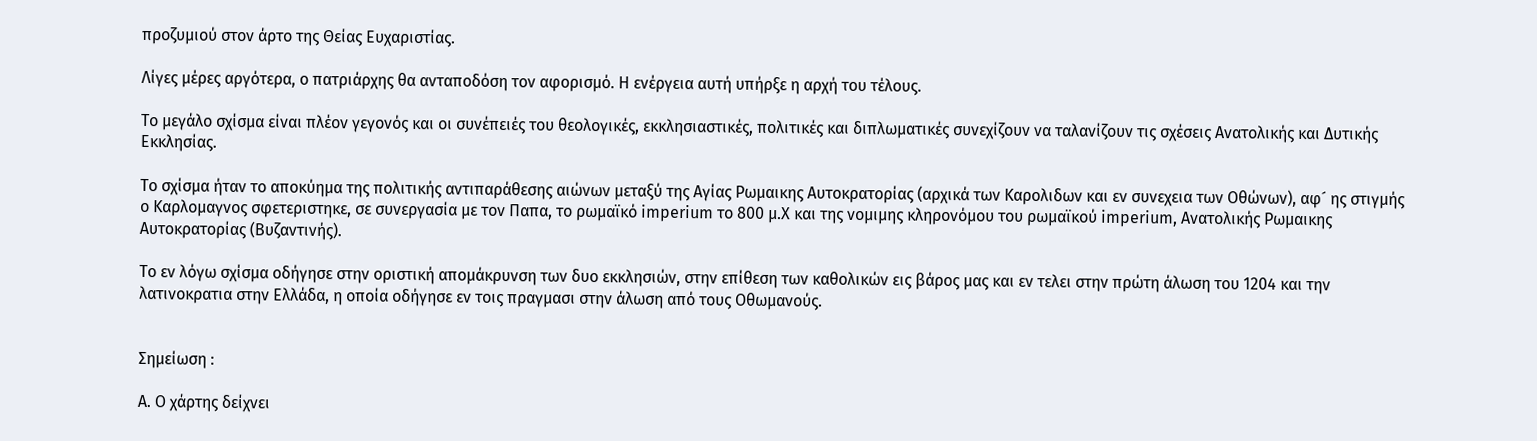προζυμιού στον άρτο της Θείας Ευχαριστίας.

Λίγες μέρες αργότερα, ο πατριάρχης θα ανταποδόση τον αφορισμό. Η ενέργεια αυτή υπήρξε η αρχή του τέλους.

Το μεγάλο σχίσμα είναι πλέον γεγονός και οι συνέπειές του θεολογικές, εκκλησιαστικές, πολιτικές και διπλωματικές συνεχίζουν να ταλανίζουν τις σχέσεις Ανατολικής και Δυτικής Εκκλησίας.

Το σχίσμα ήταν το αποκύημα της πολιτικής αντιπαράθεσης αιώνων μεταξύ της Αγίας Ρωμαικης Αυτοκρατορίας (αρχικά των Καρολιδων και εν συνεχεια των Οθώνων), αφ´ ης στιγμής ο Καρλομαγνος σφετεριστηκε, σε συνεργασία με τον Παπα, το ρωμαϊκό imperium το 800 μ.Χ και της νομιμης κληρονόμου του ρωμαϊκού imperium, Ανατολικής Ρωμαικης Αυτοκρατορίας (Βυζαντινής).

Το εν λόγω σχίσμα οδήγησε στην οριστική απομάκρυνση των δυο εκκλησιών, στην επίθεση των καθολικών εις βάρος μας και εν τελει στην πρώτη άλωση του 1204 και την λατινοκρατια στην Ελλάδα, η οποία οδήγησε εν τοις πραγμασι στην άλωση από τους Οθωμανούς.


Σημείωση :

Α. Ο χάρτης δείχνει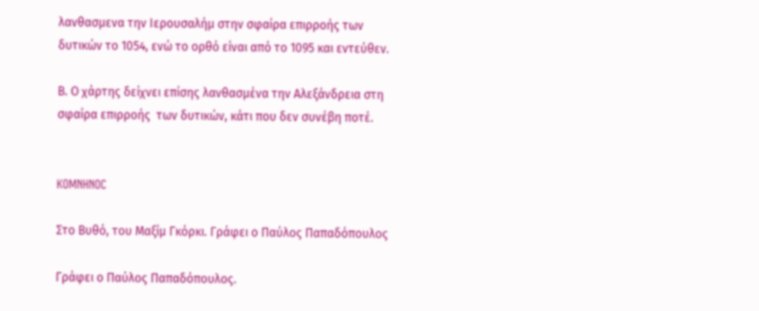λανθασμενα την Ιερουσαλήμ στην σφαίρα επιρροής των δυτικών το 1054, ενώ το ορθό είναι από το 1095 και εντεύθεν.

Β. Ο χάρτης δείχνει επίσης λανθασμένα την Αλεξάνδρεια στη σφαίρα επιρροής  των δυτικών, κάτι που δεν συνέβη ποτέ.


KOMNHNOC

Στο Βυθό, του Μαξίμ Γκόρκι. Γράφει ο Παύλος Παπαδόπουλος

Γράφει ο Παύλος Παπαδόπουλος.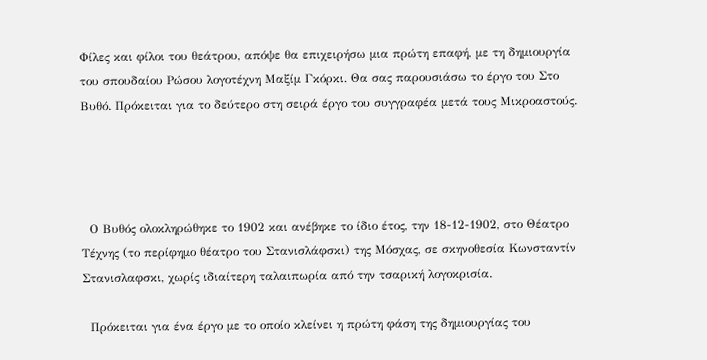Φίλες και φίλοι του θεάτρου, απόψε θα επιχειρήσω μια πρώτη επαφή, με τη δημιουργία του σπουδαίου Ρώσου λογοτέχνη Μαξίμ Γκόρκι. Θα σας παρουσιάσω το έργο του Στο Βυθό. Πρόκειται για το δεύτερο στη σειρά έργο του συγγραφέα μετά τους Μικροαστούς.




  Ο Βυθός ολοκληρώθηκε το 1902 και ανέβηκε το ίδιο έτος, την 18-12-1902, στο Θέατρο Τέχνης (το περίφημο θέατρο του Στανισλάφσκι) της Μόσχας, σε σκηνοθεσία Κωνσταντίν Στανισλαφσκι, χωρίς ιδιαίτερη ταλαιπωρία από την τσαρική λογοκρισία.

  Πρόκειται για ένα έργο με το οποίο κλείνει η πρώτη φάση της δημιουργίας του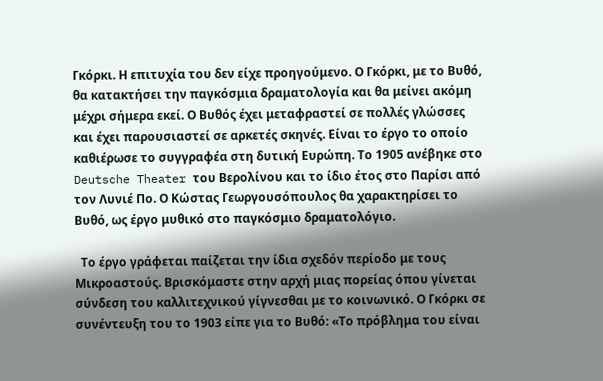Γκόρκι. Η επιτυχία του δεν είχε προηγούμενο. Ο Γκόρκι, με το Βυθό, θα κατακτήσει την παγκόσμια δραματολογία και θα μείνει ακόμη μέχρι σήμερα εκεί. Ο Βυθός έχει μεταφραστεί σε πολλές γλώσσες και έχει παρουσιαστεί σε αρκετές σκηνές. Είναι το έργο το οποίο καθιέρωσε το συγγραφέα στη δυτική Ευρώπη. Το 1905 ανέβηκε στο Deutsche Theater του Βερολίνου και το ίδιο έτος στο Παρίσι από τον Λυνιέ Πο. Ο Κώστας Γεωργουσόπουλος θα χαρακτηρίσει το Βυθό, ως έργο μυθικό στο παγκόσμιο δραματολόγιο.

  Το έργο γράφεται παίζεται την ίδια σχεδόν περίοδο με τους Μικροαστούς. Βρισκόμαστε στην αρχή μιας πορείας όπου γίνεται σύνδεση του καλλιτεχνικού γίγνεσθαι με το κοινωνικό. Ο Γκόρκι σε συνέντευξη του το 1903 είπε για το Βυθό: «Το πρόβλημα του είναι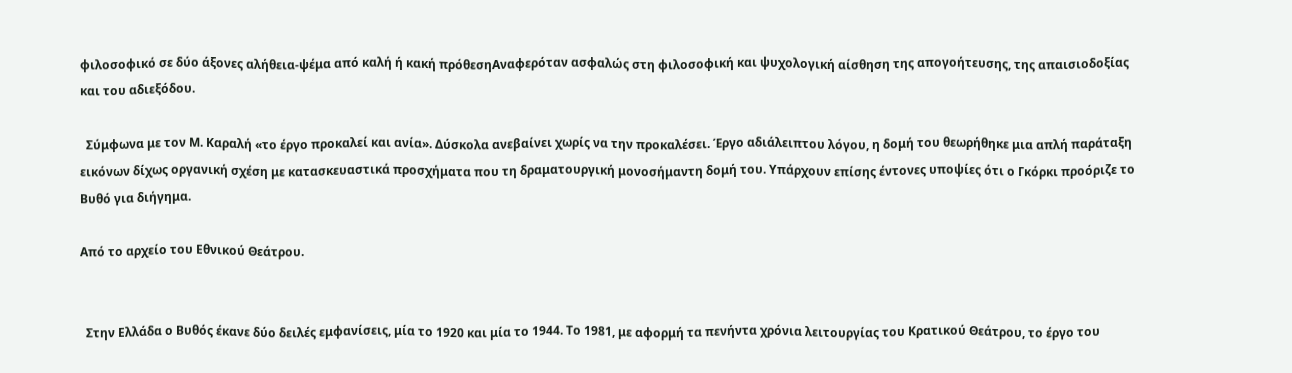φιλοσοφικό σε δύο άξονες αλήθεια-ψέμα από καλή ή κακή πρόθεσηΑναφερόταν ασφαλώς στη φιλοσοφική και ψυχολογική αίσθηση της απογοήτευσης, της απαισιοδοξίας και του αδιεξόδου.

  Σύμφωνα με τον Μ. Καραλή «το έργο προκαλεί και ανία». Δύσκολα ανεβαίνει χωρίς να την προκαλέσει. Έργο αδιάλειπτου λόγου, η δομή του θεωρήθηκε μια απλή παράταξη εικόνων δίχως οργανική σχέση με κατασκευαστικά προσχήματα που τη δραματουργική μονοσήμαντη δομή του. Υπάρχουν επίσης έντονες υποψίες ότι ο Γκόρκι προόριζε το Βυθό για διήγημα.

Από το αρχείο του Εθνικού Θεάτρου.


  Στην Ελλάδα ο Βυθός έκανε δύο δειλές εμφανίσεις, μία το 1920 και μία το 1944. Το 1981, με αφορμή τα πενήντα χρόνια λειτουργίας του Κρατικού Θεάτρου, το έργο του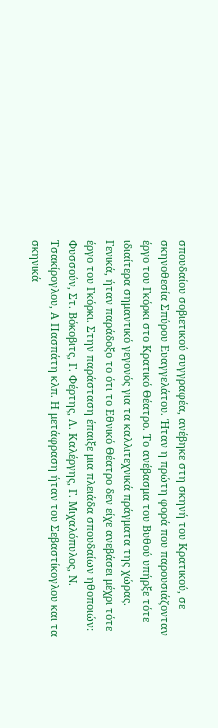σπουδαίου σοβιετικού συγγραφέα, ανέβηκε στη σκηνή του Κρατικού, σε σκηνοθεσία Σπύρου Ευαγγελάτου. Ήταν η πρώτη φορά που παρουσιάζονταν έργο του Γκόρκι στο Κρατικό Θέατρο. Το ανέβασμα του Βυθού υπήρξε τότε ιδιαίτερα σημαντικό γεγονός για τα καλλιτεχνικά πράγματα της χώρας. Γενικά, ήταν παράδοξο το ότι το Εθνικό Θέατρο δεν είχε ανεβάσει μέχρι τότε έργο του Γκόρκι. Στην παράσταση έπαιξε μια πλειάδα σπουδαίων ηθοποιών: Φυσσούν, Στ. Βόκοβιτς, Γ. Φέρτης, Λ. Καλέργης, Γ. Μιχαλόπυλος, Ν. Τσακίρογλου, Α Πασπάτη κλπ. Η μετάφραση ήταν του Σεβαστίκογλου και τα σκηνικά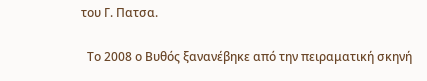του Γ. Πατσα.

  Το 2008 ο Βυθός ξανανέβηκε από την πειραματική σκηνή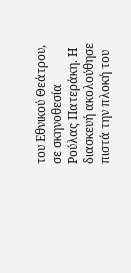του Εθνικού Θεάτρου, σε σκηνοθεσία Ρούλας Πατεράκη. Η διασκευή ακολούθησε πιστά την πλοκή του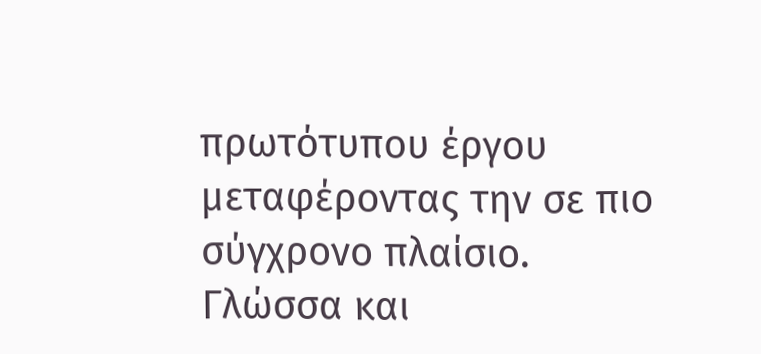πρωτότυπου έργου μεταφέροντας την σε πιο σύγχρονο πλαίσιο. Γλώσσα και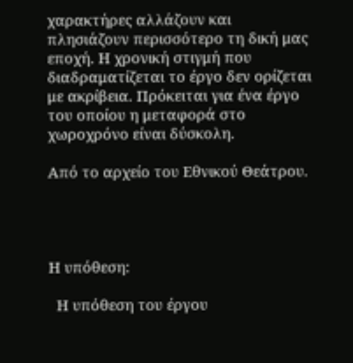χαρακτήρες αλλάζουν και πλησιάζουν περισσότερο τη δική μας εποχή. Η χρονική στιγμή που διαδραματίζεται το έργο δεν ορίζεται με ακρίβεια. Πρόκειται για ένα έργο του οποίου η μεταφορά στο χωροχρόνο είναι δύσκολη.

Από το αρχείο του Εθνικού Θεάτρου.




Η υπόθεση:

  Η υπόθεση του έργου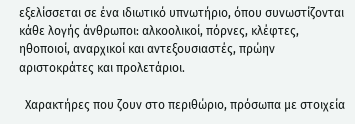εξελίσσεται σε ένα ιδιωτικό υπνωτήριο, όπου συνωστίζονται κάθε λογής άνθρωποι: αλκοολικοί, πόρνες, κλέφτες, ηθοποιοί, αναρχικοί και αντεξουσιαστές, πρώην αριστοκράτες και προλετάριοι.

  Χαρακτήρες που ζουν στο περιθώριο, πρόσωπα με στοιχεία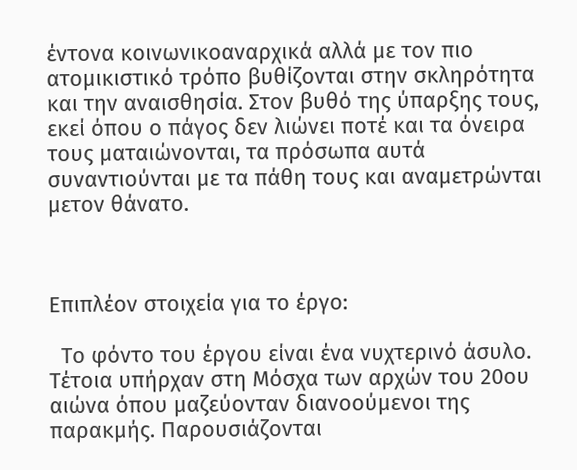έντονα κοινωνικοαναρχικά αλλά με τον πιο ατομικιστικό τρόπο βυθίζονται στην σκληρότητα και την αναισθησία. Στον βυθό της ύπαρξης τους, εκεί όπου ο πάγος δεν λιώνει ποτέ και τα όνειρα τους ματαιώνονται, τα πρόσωπα αυτά συναντιούνται με τα πάθη τους και αναμετρώνται μετον θάνατο.



Επιπλέον στοιχεία για το έργο:

  Το φόντο του έργου είναι ένα νυχτερινό άσυλο. Τέτοια υπήρχαν στη Μόσχα των αρχών του 20ου αιώνα όπου μαζεύονταν διανοούμενοι της παρακμής. Παρουσιάζονται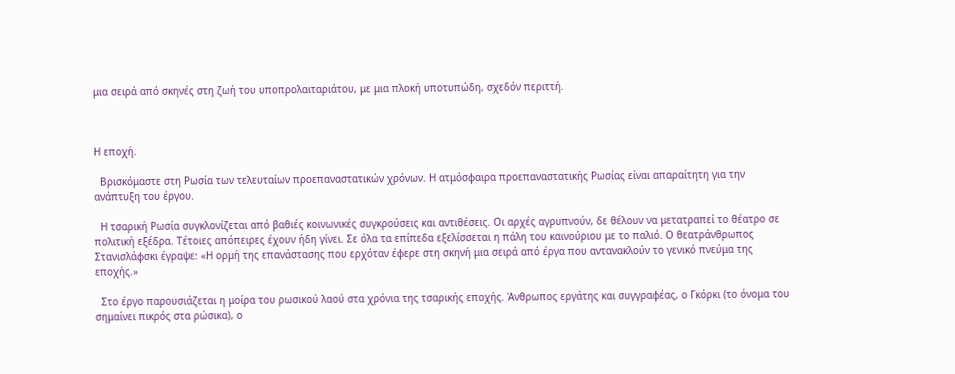μια σειρά από σκηνές στη ζωή του υποπρολαιταριάτου, με μια πλοκή υποτυπώδη, σχεδόν περιττή.



Η εποχή.

  Βρισκόμαστε στη Ρωσία των τελευταίων προεπαναστατικών χρόνων. Η ατμόσφαιρα προεπαναστατικής Ρωσίας είναι απαραίτητη για την ανάπτυξη του έργου.

  Η τσαρική Ρωσία συγκλονίζεται από βαθιές κοινωνικές συγκρούσεις και αντιθέσεις. Οι αρχές αγρυπνούν, δε θέλουν να μετατραπεί το θέατρο σε πολιτική εξέδρα. Τέτοιες απόπειρες έχουν ήδη γίνει. Σε όλα τα επίπεδα εξελίσσεται η πάλη του καινούριου με το παλιό. Ο θεατράνθρωπος Στανισλάφσκι έγραψε: «Η ορμή της επανάστασης που ερχόταν έφερε στη σκηνή μια σειρά από έργα που αντανακλούν το γενικό πνεύμα της εποχής.»

  Στο έργο παρουσιάζεται η μοίρα του ρωσικού λαού στα χρόνια της τσαρικής εποχής. Άνθρωπος εργάτης και συγγραφέας, ο Γκόρκι (το όνομα του σημαίνει πικρός στα ρώσικα), ο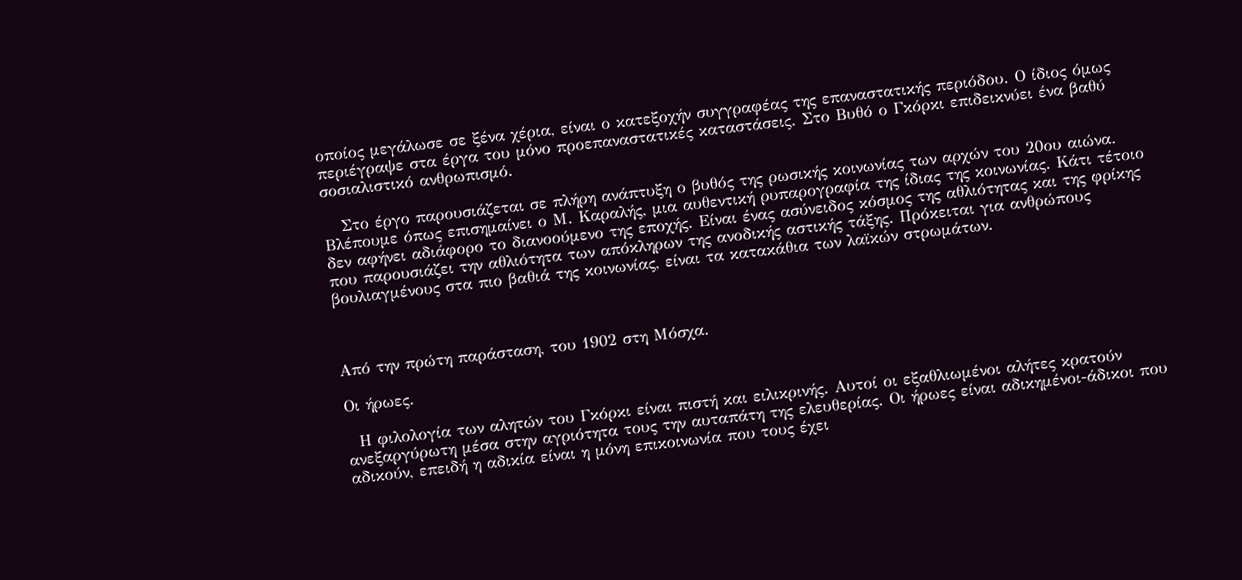οποίος μεγάλωσε σε ξένα χέρια, είναι ο κατεξοχήν συγγραφέας της επαναστατικής περιόδου. Ο ίδιος όμως περιέγραψε στα έργα του μόνο προεπαναστατικές καταστάσεις. Στο Βυθό ο Γκόρκι επιδεικνύει ένα βαθύ σοσιαλιστικό ανθρωπισμό.

   Στο έργο παρουσιάζεται σε πλήρη ανάπτυξη ο βυθός της ρωσικής κοινωνίας των αρχών του 20ου αιώνα. Βλέπουμε όπως επισημαίνει ο Μ. Καραλής, μια αυθεντική ρυπαρογραφία της ίδιας της κοινωνίας. Κάτι τέτοιο δεν αφήνει αδιάφορο το διανοούμενο της εποχής. Είναι ένας ασύνειδος κόσμος της αθλιότητας και της φρίκης που παρουσιάζει την αθλιότητα των απόκληρων της ανοδικής αστικής τάξης. Πρόκειται για ανθρώπους βουλιαγμένους στα πιο βαθιά της κοινωνίας, είναι τα κατακάθια των λαϊκών στρωμάτων.



Από την πρώτη παράσταση, του 1902 στη Μόσχα.

Οι ήρωες.

  Η φιλολογία των αλητών του Γκόρκι είναι πιστή και ειλικρινής. Αυτοί οι εξαθλιωμένοι αλήτες κρατούν ανεξαργύρωτη μέσα στην αγριότητα τους την αυταπάτη της ελευθερίας. Οι ήρωες είναι αδικημένοι-άδικοι που αδικούν, επειδή η αδικία είναι η μόνη επικοινωνία που τους έχει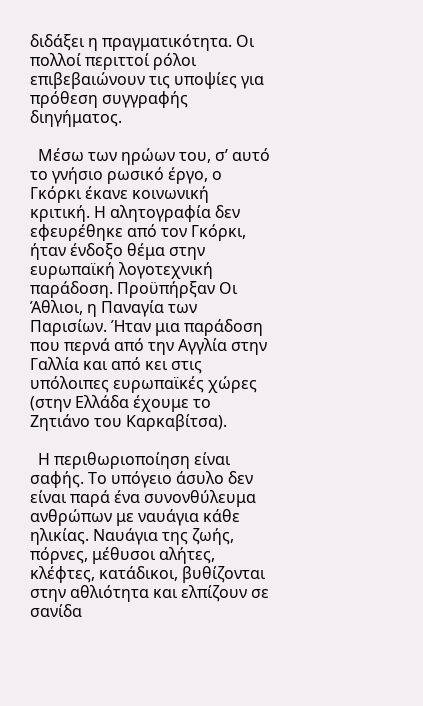διδάξει η πραγματικότητα. Οι πολλοί περιττοί ρόλοι επιβεβαιώνουν τις υποψίες για πρόθεση συγγραφής διηγήματος.

  Μέσω των ηρώων του, σ’ αυτό το γνήσιο ρωσικό έργο, ο Γκόρκι έκανε κοινωνική κριτική. Η αλητογραφία δεν εφευρέθηκε από τον Γκόρκι, ήταν ένδοξο θέμα στην ευρωπαϊκή λογοτεχνική παράδοση. Προϋπήρξαν Οι Άθλιοι, η Παναγία των Παρισίων. Ήταν μια παράδοση που περνά από την Αγγλία στην Γαλλία και από κει στις υπόλοιπες ευρωπαϊκές χώρες (στην Ελλάδα έχουμε το Ζητιάνο του Καρκαβίτσα).

  Η περιθωριοποίηση είναι σαφής. Το υπόγειο άσυλο δεν είναι παρά ένα συνονθύλευμα ανθρώπων με ναυάγια κάθε ηλικίας. Ναυάγια της ζωής, πόρνες, μέθυσοι αλήτες, κλέφτες, κατάδικοι, βυθίζονται στην αθλιότητα και ελπίζουν σε σανίδα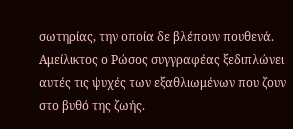σωτηρίας, την οποία δε βλέπουν πουθενά. Αμείλικτος ο Ρώσος συγγραφέας ξεδιπλώνει αυτές τις ψυχές των εξαθλιωμένων που ζουν στο βυθό της ζωής.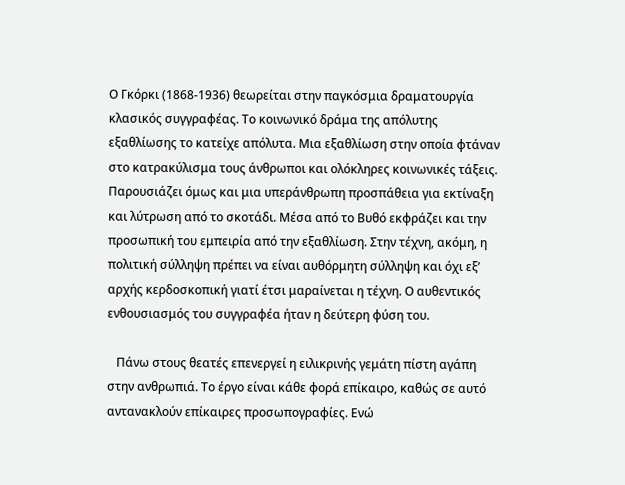Ο Γκόρκι (1868-1936) θεωρείται στην παγκόσμια δραματουργία κλασικός συγγραφέας. Το κοινωνικό δράμα της απόλυτης εξαθλίωσης το κατείχε απόλυτα. Μια εξαθλίωση στην οποία φτάναν στο κατρακύλισμα τους άνθρωποι και ολόκληρες κοινωνικές τάξεις. Παρουσιάζει όμως και μια υπεράνθρωπη προσπάθεια για εκτίναξη και λύτρωση από το σκοτάδι. Μέσα από το Βυθό εκφράζει και την προσωπική του εμπειρία από την εξαθλίωση. Στην τέχνη, ακόμη, η πολιτική σύλληψη πρέπει να είναι αυθόρμητη σύλληψη και όχι εξ’ αρχής κερδοσκοπική γιατί έτσι μαραίνεται η τέχνη. Ο αυθεντικός ενθουσιασμός του συγγραφέα ήταν η δεύτερη φύση του.

   Πάνω στους θεατές επενεργεί η ειλικρινής γεμάτη πίστη αγάπη στην ανθρωπιά. Το έργο είναι κάθε φορά επίκαιρο, καθώς σε αυτό αντανακλούν επίκαιρες προσωπογραφίες. Ενώ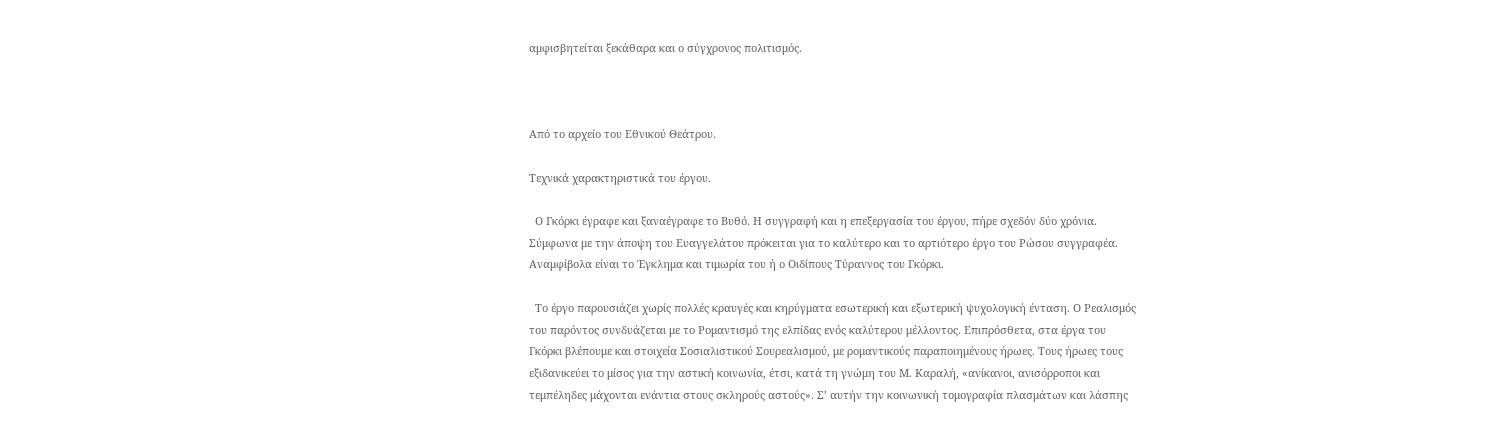αμφισβητείται ξεκάθαρα και ο σύγχρονος πολιτισμός.



Από το αρχείο του Εθνικού Θεάτρου.

Τεχνικά χαρακτηριστικά του έργου.

  Ο Γκόρκι έγραφε και ξαναέγραφε το Βυθό. Η συγγραφή και η επεξεργασία του έργου, πήρε σχεδόν δύο χρόνια. Σύμφωνα με την άποψη του Ευαγγελάτου πρόκειται για το καλύτερο και το αρτιότερο έργο του Ρώσου συγγραφέα. Αναμφίβολα είναι το Έγκλημα και τιμωρία του ή ο Οιδίπους Τύραννος του Γκόρκι.

  Το έργο παρουσιάζει χωρίς πολλές κραυγές και κηρύγματα εσωτερική και εξωτερική ψυχολογική ένταση. Ο Ρεαλισμός του παρόντος συνδυάζεται με το Ρομαντισμό της ελπίδας ενός καλύτερου μέλλοντος. Επιπρόσθετα, στα έργα του Γκόρκι βλέπουμε και στοιχεία Σοσιαλιστικού Σουρεαλισμού, με ρομαντικούς παραποιημένους ήρωες. Τους ήρωες τους εξιδανικεύει το μίσος για την αστική κοινωνία, έτσι, κατά τη γνώμη του Μ. Καραλή, «ανίκανοι, ανισόρροποι και τεμπέληδες μάχονται ενάντια στους σκληρούς αστούς». Σ’ αυτήν την κοινωνική τομογραφία πλασμάτων και λάσπης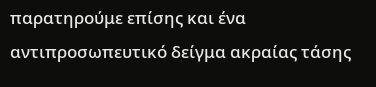παρατηρούμε επίσης και ένα αντιπροσωπευτικό δείγμα ακραίας τάσης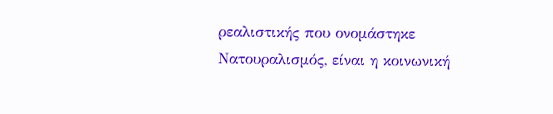ρεαλιστικής που ονομάστηκε Νατουραλισμός, είναι η κοινωνική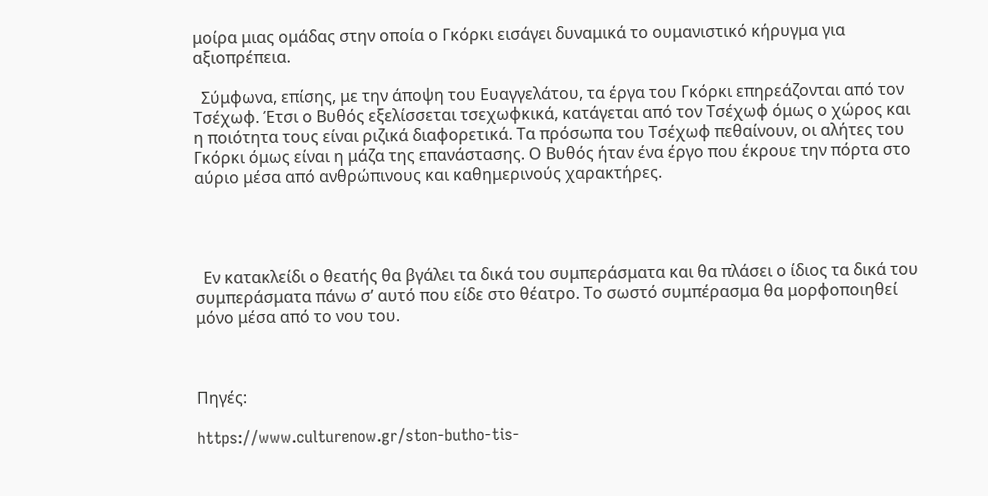μοίρα μιας ομάδας στην οποία ο Γκόρκι εισάγει δυναμικά το ουμανιστικό κήρυγμα για αξιοπρέπεια.

  Σύμφωνα, επίσης, με την άποψη του Ευαγγελάτου, τα έργα του Γκόρκι επηρεάζονται από τον Τσέχωφ. Έτσι ο Βυθός εξελίσσεται τσεχωφκικά, κατάγεται από τον Τσέχωφ όμως ο χώρος και η ποιότητα τους είναι ριζικά διαφορετικά. Τα πρόσωπα του Τσέχωφ πεθαίνουν, οι αλήτες του Γκόρκι όμως είναι η μάζα της επανάστασης. Ο Βυθός ήταν ένα έργο που έκρουε την πόρτα στο αύριο μέσα από ανθρώπινους και καθημερινούς χαρακτήρες.




  Εν κατακλείδι ο θεατής θα βγάλει τα δικά του συμπεράσματα και θα πλάσει ο ίδιος τα δικά του συμπεράσματα πάνω σ’ αυτό που είδε στο θέατρο. Το σωστό συμπέρασμα θα μορφοποιηθεί μόνο μέσα από το νου του.



Πηγές:

https://www.culturenow.gr/ston-butho-tis-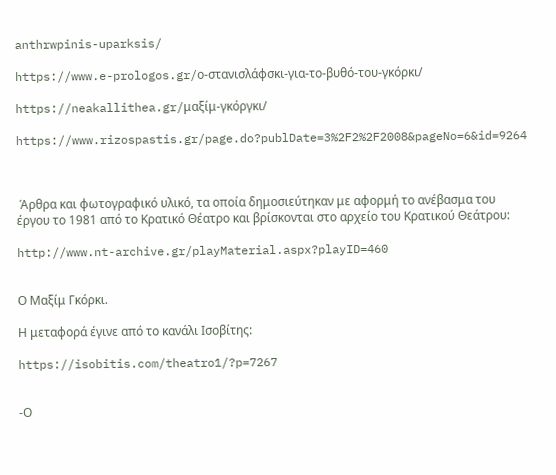anthrwpinis-uparksis/

https://www.e-prologos.gr/ο-στανισλάφσκι-για-το-βυθό-του-γκόρκι/

https://neakallithea.gr/μαξίμ-γκόργκι/

https://www.rizospastis.gr/page.do?publDate=3%2F2%2F2008&pageNo=6&id=9264



 Άρθρα και φωτογραφικό υλικό, τα οποία δημοσιεύτηκαν με αφορμή το ανέβασμα του έργου το 1981 από το Κρατικό Θέατρο και βρίσκονται στο αρχείο του Κρατικού Θεάτρου:

http://www.nt-archive.gr/playMaterial.aspx?playID=460


Ο Μαξίμ Γκόρκι.

Η μεταφορά έγινε από το κανάλι Ισοβίτης:

https://isobitis.com/theatro1/?p=7267


-Ο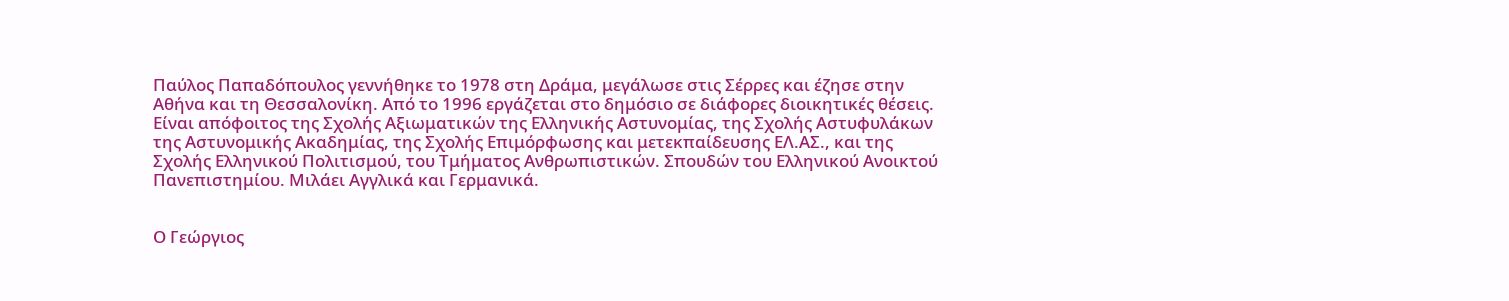Παύλος Παπαδόπουλος γεννήθηκε το 1978 στη Δράμα, μεγάλωσε στις Σέρρες και έζησε στην Αθήνα και τη Θεσσαλονίκη. Από το 1996 εργάζεται στο δημόσιο σε διάφορες διοικητικές θέσεις. Είναι απόφοιτος της Σχολής Αξιωματικών της Ελληνικής Αστυνομίας, της Σχολής Αστυφυλάκων της Αστυνομικής Ακαδημίας, της Σχολής Επιμόρφωσης και μετεκπαίδευσης ΕΛ.ΑΣ., και της Σχολής Ελληνικού Πολιτισμού, του Τμήματος Ανθρωπιστικών. Σπουδών του Ελληνικού Ανοικτού Πανεπιστημίου. Μιλάει Αγγλικά και Γερμανικά.


Ο Γεώργιος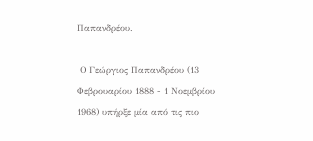Παπανδρέου.

 Ο Γεώργιος Παπανδρέου (13 Φεβρουαρίου 1888 - 1 Νοεμβρίου 1968) υπήρξε μία από τις πιο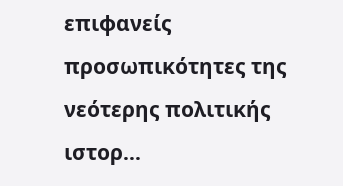επιφανείς προσωπικότητες της νεότερης πολιτικής ιστορ...